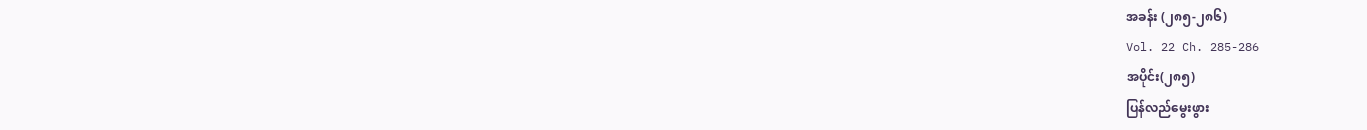အခန်း (၂၈၅-၂၈၆)
Vol. 22 Ch. 285-286
အပိုင်း(၂၈၅)
ပြန်လည်မွေးဖွား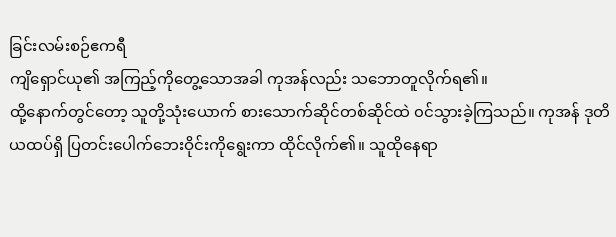ခြင်းလမ်းစဉ်ဧကရီ
ကျိရှောင်ယု၏ အကြည့်ကိုတွေ့သောအခါ ကုအန်လည်း သဘောတူလိုက်ရ၏။
ထို့နောက်တွင်တော့ သူတို့သုံးယောက် စားသောက်ဆိုင်တစ်ဆိုင်ထဲ ၀င်သွားခဲ့ကြသည်။ ကုအန် ဒုတိယထပ်ရှိ ပြတင်းပေါက်ဘေးဝိုင်းကိုရွေးကာ ထိုင်လိုက်၏။ သူထိုနေရာ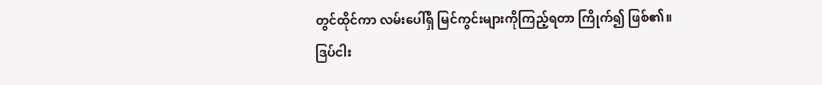တွင်ထိုင်ကာ လမ်းပေါ်ရှိ မြင်ကွင်းများကိုကြည့်ရတာ ကြိုက်၍ ဖြစ်၏။
ဒြပ်ငါး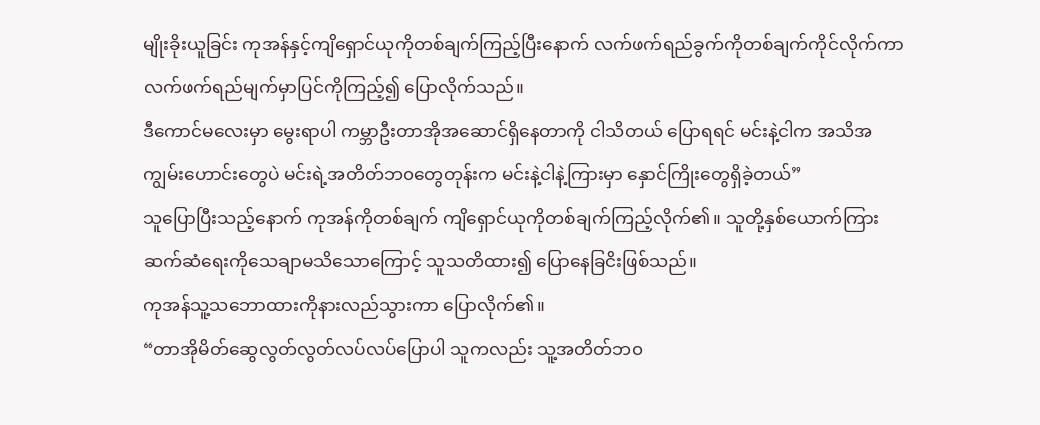မျိုးခိုးယူခြင်း ကုအန်နှင့်ကျိရှောင်ယုကိုတစ်ချက်ကြည့်ပြီးနောက် လက်ဖက်ရည်ခွက်ကိုတစ်ချက်ကိုင်လိုက်ကာ လက်ဖက်ရည်မျက်မှာပြင်ကိုကြည့်၍ ပြောလိုက်သည်။
ဒီကောင်မလေးမှာ မွေးရာပါ ကမ္ဘာဦးတာအိုအဆောင်ရှိနေတာကို ငါသိတယ် ပြောရရင် မင်းနဲ့ငါက အသိအကျွမ်းဟောင်းတွေပဲ မင်းရဲ့အတိတ်ဘ၀တွေတုန်းက မင်းနဲ့ငါနဲ့ကြားမှာ နှောင်ကြိုးတွေရှိခဲ့တယ်”
သူပြောပြီးသည့်နောက် ကုအန်ကိုတစ်ချက် ကျိရှောင်ယုကိုတစ်ချက်ကြည့်လိုက်၏။ သူတို့နှစ်ယောက်ကြား ဆက်ဆံရေးကိုသေချာမသိသောကြောင့် သူသတိထား၍ ပြောနေခြငိးဖြစ်သည်။
ကုအန်သူ့သဘောထားကိုနားလည်သွားကာ ပြောလိုက်၏။
“တာအိုမိတ်ဆွေလွတ်လွတ်လပ်လပ်ပြောပါ သူကလည်း သူ့အတိတ်ဘ၀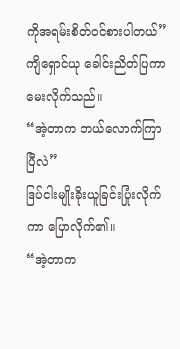ကိုအရမ်းစိတ်၀င်စားပါတယ်”
ကျိရှောင်ယု ခေါင်းညိတ်ပြကာ မေးလိုက်သည်။
“အဲ့တာက ဘယ်လောက်ကြာပြီလဲ”
ဒြပ်ငါးမျိုးခိုးယူခြင်းပြုံးလိုက်ကာ ပြောလိုက်၏။
“အဲ့တာက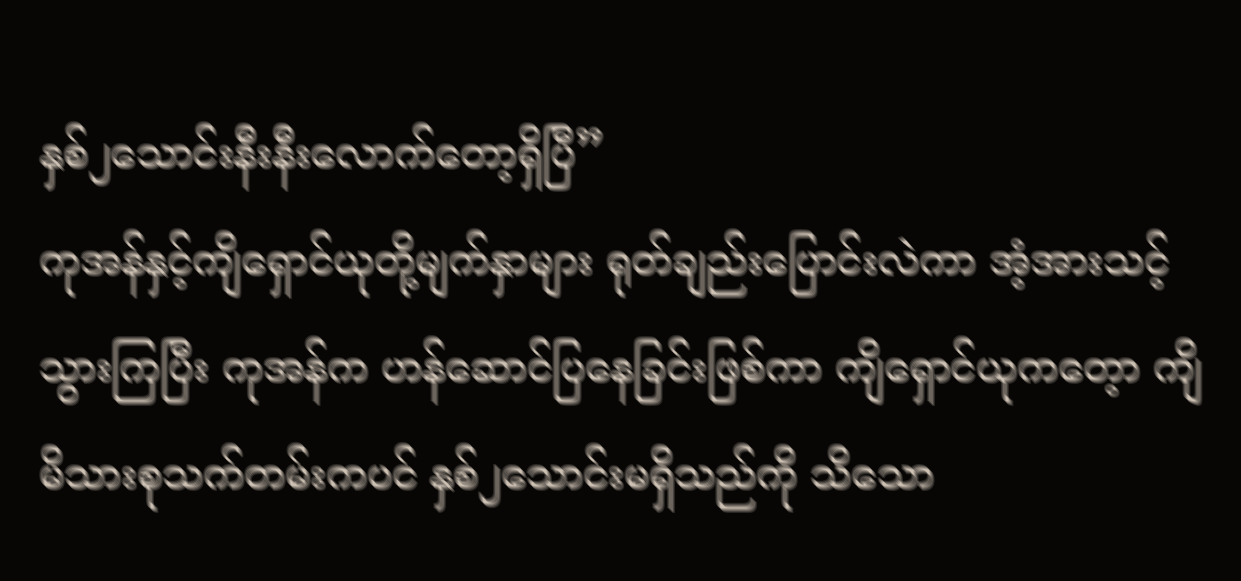နှစ်၂သောင်းနီးနီးလောက်တော့ရှိပြီ”
ကုအန်နှင့်ကျိရှောင်ယုတို့မျက်နှာများ ရုတ်ချည်းပြောင်းလဲကာ အံ့အားသင့်သွားကြပြီး ကုအန်က ဟန်ဆောင်ပြနေခြင်းဖြစ်ကာ ကျိရှောင်ယုကတေ့ာ ကျိမိသားစုသက်တမ်းကပင် နှစ်၂သောင်းမရှိသည်ကို သိသော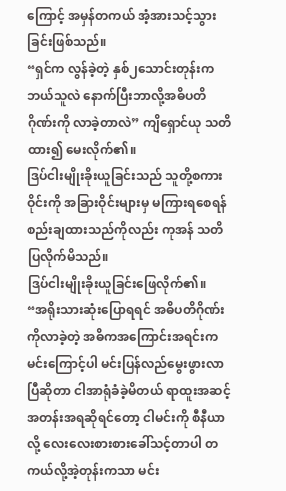ကြောင့် အမှန်တကယ် အံ့အားသင့်သွားခြင်းဖြစ်သည်။
“ရှင်က လွန်ခဲ့တဲ့ နှစ်၂သောင်းတုန်းက ဘယ်သူလဲ နောက်ပြီးဘာလို့အဓိပတိဂိုဏ်းကို လာခဲ့တာလဲ” ကျိရှောင်ယု သတိထား၍ မေးလိုက်၏။
ဒြပ်ငါးမျိုးခိုးယူခြင်းသည် သူတို့စကားဝိုင်းကို အခြားဝိုင်းများမှ မကြားရစေရန် စည်းချထားသည်ကိုလည်း ကုအန် သတိပြလိုက်မိသည်။
ဒြပ်ငါးမျိုးခိုးယူခြင်းဖြေလိုက်၏။
“အရိုးသားဆုံးပြောရရင် အဓိပတိဂိုဏ်းကိုလာခဲ့တဲ့ အဓိကအကြောင်းအရင်းကမင်းကြောင့်ပါ မင်းပြန်လည်မွေးဖွားလာပြီဆိုတာ ငါအာရုံခံခဲ့မိတယ် ရာထူးအဆင့်အတန်းအရဆိုရင်တော့ ငါမင်းကို စီနီယာလို့ လေးလေးစားစားခေါ်သင့်တာပါ တကယ်လို့အဲ့တုန်းကသာ မင်း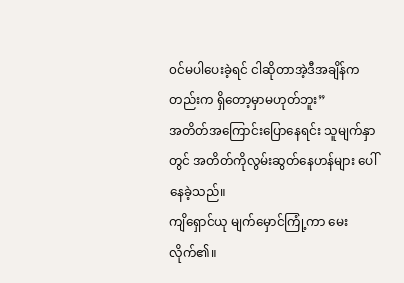၀င်မပါပေးခဲ့ရင် ငါဆိုတာအဲ့ဒီအချိန်ကတည်းက ရှိတော့မှာမဟုတ်ဘူး”
အတိတ်အကြောင်းပြောနေရင်း သူမျက်နှာတွင် အတိတ်ကိုလွမ်းဆွတ်နေဟန်များ ပေါ်နေခဲ့သည်။
ကျိရှောင်ယု မျက်မှောင်ကြုံ့ကာ မေးလိုက်၏။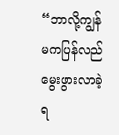“ဘာလို့ကျွန်မကပြန်လည်မွေးဖွားလာခဲ့ရ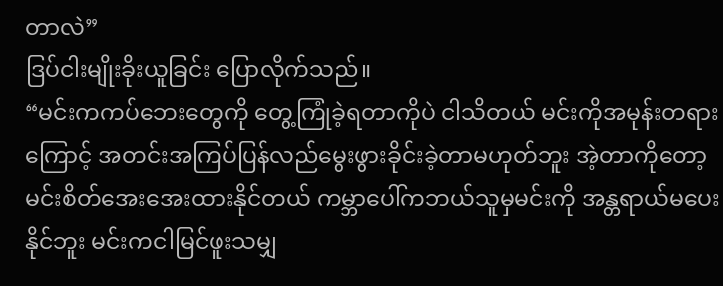တာလဲ”
ဒြပ်ငါးမျိုးခိုးယူခြင်း ပြောလိုက်သည်။
“မင်းကကပ်ဘေးတွေကို တွေ့ကြုံခဲ့ရတာကိုပဲ ငါသိတယ် မင်းကိုအမုန်းတရားကြောင့် အတင်းအကြပ်ပြန်လည်မွေးဖွားခိုင်းခဲ့တာမဟုတ်ဘူး အဲ့တာကိုတော့မင်းစိတ်အေးအေးထားနိုင်တယ် ကမ္ဘာပေါ်ကဘယ်သူမှမင်းကို အန္တရာယ်မပေးနိုင်ဘူး မင်းကငါမြင်ဖူးသမျှ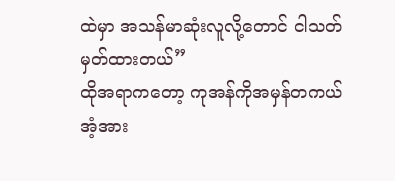ထဲမှာ အသန်မာဆုံးလူလို့တောင် ငါသတ်မှတ်ထားတယ်”
ထိုအရာကတော့ ကုအန်ကိုအမှန်တကယ် အံ့အား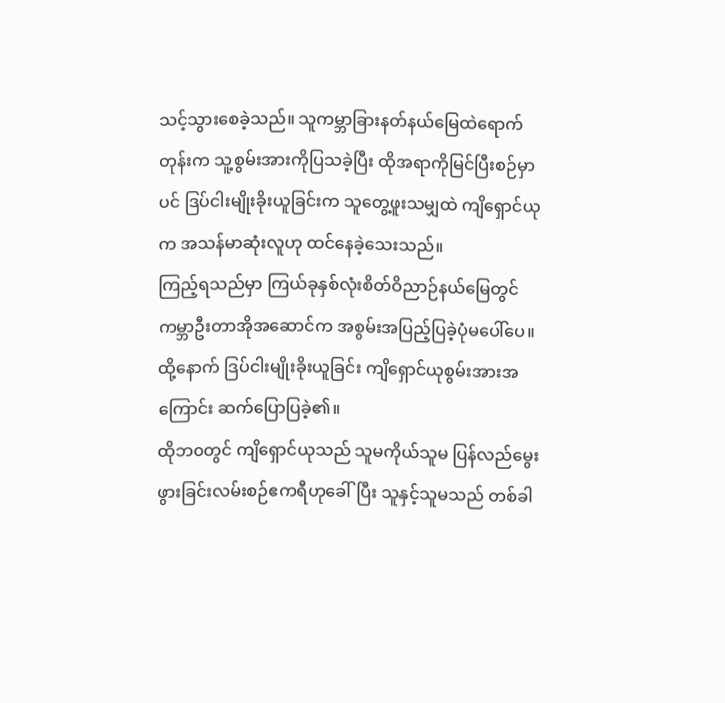သင့်သွားစေခဲ့သည်။ သူကမ္ဘာခြားနတ်နယ်မြေထဲရောက်တုန်းက သူ့စွမ်းအားကိုပြသခဲ့ပြီး ထိုအရာကိုမြင်ပြီးစဉ်မှာပင် ဒြပ်ငါးမျိုးခိုးယူခြင်းက သူတွေ့ဖူးသမျှထဲ ကျိရှောင်ယုက အသန်မာဆုံးလူဟု ထင်နေခဲ့သေးသည်။
ကြည့်ရသည်မှာ ကြယ်ခုနှစ်လုံးစိတ်ဝိညာဉ်နယ်မြေတွင် ကမ္ဘာဦးတာအိုအဆောင်က အစွမ်းအပြည့်ပြခဲ့ပုံမပေါ်ပေ။
ထို့နောက် ဒြပ်ငါးမျိုးခိုးယူခြင်း ကျိရှောင်ယုစွမ်းအားအကြောင်း ဆက်ပြောပြခဲ့၏။
ထိုဘ၀တွင် ကျိရှောင်ယုသည် သူမကိုယ်သူမ ပြန်လည်မွေးဖွားခြင်းလမ်းစဉ်ဧကရီဟုခေါ်ပြီး သူနှင့်သူမသည် တစ်ခါ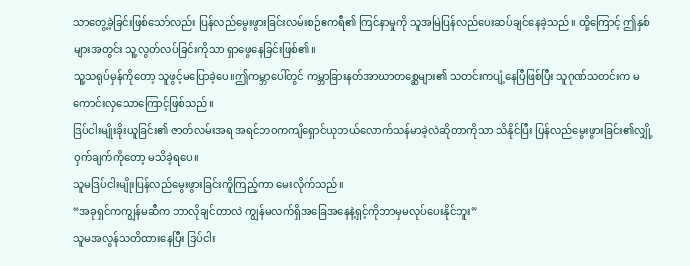သာတွေ့ခဲ့ခြင်းဖြစ်သော်လည်း ပြန်လည်မွေးဖွားခြင်းလမ်းစဉ်ဧကရီ၏ ကြင်နာမှုကို သူအမြဲပြန်လည်ပေးဆပ်ချင်နေခဲ့သည်။ ထို့ကြောင့် ဤနှစ်များအတွင်း သူ့လွတ်လပ်ခြင်းကိုသာ ရှာဖွေနေခြင်းဖြစ်၏။
သူ့သရုပ်မှန်ကိုတော့ သူဖွင့်မပြောခဲ့ပေ။ဤကမ္ဘာပေါ်တွင် ကမ္ဘာခြားနတ်အာဃာတစ္ဆေများ၏ သတင်းကပျံ့နေပြီဖြစ်ပြီး သူဂုဏ်သတင်းက မကောင်းလှသောကြောင့်ဖြစ်သည်။
ဒြပ်ငါးမျိုးခိုးယူခြင်း၏ ဇာတ်လမ်းအရ အရင်ဘ၀ကကျိရှောင်ယုဘယ်လောက်သန်မာခဲ့လဲဆိုတာကိုသာ သိနိုင်ပြီး ပြန်လည်မွေးဖွားခြင်း၏လျှို့ဝှက်ချက်ကိုတော့ မသိခဲ့ရပေ။
သူမဒြပ်ငါးမျိုးပြန်လည်မွေးဖွားခြင်းကိူကြည့်ကာ မေးလိုက်သည်။
“အခုရှင်ကကျွန်မဆီက ဘာလိုချင်တာလဲ ကျွန်မလက်ရှိအခြေအနေနဲ့ရှင့်ကိုဘာမှမလုပ်ပေးနိုင်ဘူး”
သူမအလွန်သတိထားနေပြီး ဒြပ်ငါး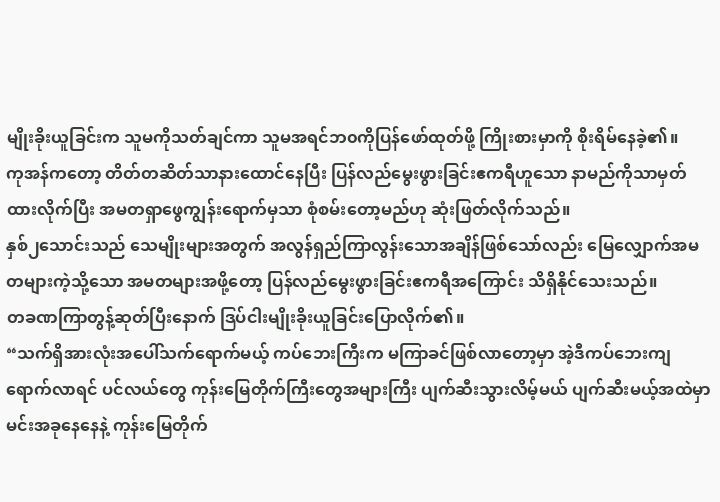မျိုးခိုးယူခြင်းက သူမကိုသတ်ချင်ကာ သူမအရင်ဘ၀ကိုပြန်ဖော်ထုတ်ဖို့ ကြိုးစားမှာကို စိုးရိမ်နေခဲ့၏။
ကုအန်ကတော့ တိတ်တဆိတ်သာနားထောင်နေပြီး ပြန်လည်မွေးဖွားခြင်းဧကရီဟူသော နာမည်ကိုသာမှတ်ထားလိုက်ပြီး အမတရှာဖွေကျွန်းရောက်မှသာ စုံစမ်းတော့မည်ဟု ဆုံးဖြတ်လိုက်သည်။
နှစ်၂သောင်းသည် သေမျိုးများအတွက် အလွန်ရှည်ကြာလွန်းသောအချိန်ဖြစ်သော်လည်း မြေလျှောက်အမတများကဲ့သို့သော အမတများအဖို့တော့ ပြန်လည်မွေးဖွားခြင်းဧကရီအကြောင်း သိရှိနိုင်သေးသည်။
တခဏကြာတွန့်ဆုတ်ပြီးနောက် ဒြပ်ငါးမျိုးခိုးယူခြင်းပြောလိုက်၏။
“သက်ရှိအားလုံးအပေါ်သက်ရောက်မယ့် ကပ်ဘေးကြီးက မကြာခင်ဖြစ်လာတော့မှာ အဲ့ဒီကပ်ဘေးကျရောက်လာရင် ပင်လယ်တွေ ကုန်းမြေတိုက်ကြီးတွေအများကြီး ပျက်ဆီးသွားလိမ့်မယ် ပျက်ဆီးမယ့်အထဲမှာ မင်းအခုနေနေနဲ့ ကုန်းမြေတိုက်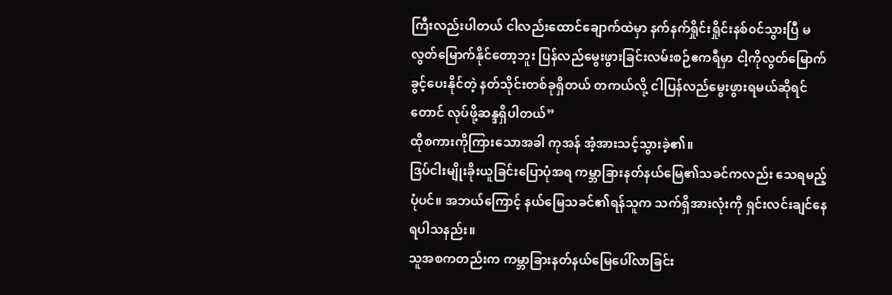ကြီးလည်းပါတယ် ငါလည်းထောင်ချောက်ထဲမှာ နက်နက်ရှိုင်းရှိုင်းနစ်၀င်သွားပြီ မလွတ်မြောက်နိုင်တော့ဘူး ပြန်လည်မွေးဖွားခြင်းလမ်းစဉ်ဧကရီမှာ ငါ့ကိုလွတ်မြောက်ခွင့်ပေးနိုင်တဲ့ နတ်သိုင်းတစ်ခုရှိတယ် တကယ်လို့ ငါပြန်လည်မွေးဖွားရမယ်ဆိုရင်တောင် လုပ်ဖို့ဆန္ဒရှိပါတယ်”
ထိုစကားကိုကြားသောအခါ ကုအန် အံ့အားသင့်သွားခဲ့၏။
ဒြပ်ငါးမျိုးခိုးယူခြင်းပြောပုံအရ ကမ္ဘာခြားနတ်နယ်မြေ၏သခင်ကလည်း သေရမည့်ပုံပင်။ အဘယ်ကြောင့် နယ်မြေသခင်၏ရန်သူက သက်ရှိအားလုံးကို ရှင်းလင်းချင်နေရပါသနည်း။
သူအစကတည်းက ကမ္ဘာခြားနတ်နယ်မြေပေါ်လာခြင်း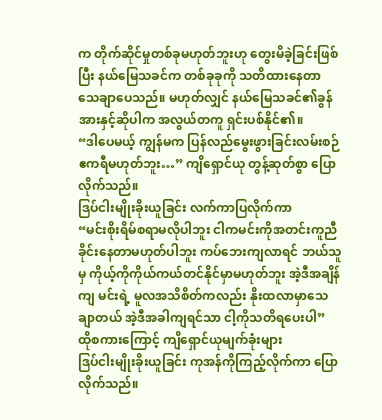က တိုက်ဆိုင်မှုတစ်ခုမဟုတ်ဘူးဟု တွေးမိခဲ့ခြင်းဖြစ်ပြီး နယ်မြေသခင်က တစ်ခုခုကို သတိထားနေတာ သေချာပေသည်။ မဟုတ်လျှင် နယ်မြေသခင်၏ခွန်အားနှင့်ဆိုပါက အလွယ်တကူ ရှင်းပစ်နိုင်၏။
“ဒါပေမယ့် ကျွန်မက ပြန်လည်မွေးဖွားခြင်းလမ်းစဉ်ဧကရီမဟုတ်ဘူး…” ကျိရှောင်ယု တွန့်ဆုတ်စွာ ပြောလိုက်သည်။
ဒြပ်ငါးမျိုးခိုးယူခြင်း လက်ကာပြလိုက်ကာ
“မင်းစိုးရိမ်စရာမလိုပါဘူး ငါကမင်းကိုအတင်းကူညီခိုင်းနေတာမဟုတ်ပါဘူး ကပ်ဘေးကျလာရင် ဘယ်သူမှ ကိုယ့်ကိုကိုယ်ကယ်တင်နိုင်မှာမဟုတ်ဘူး အဲ့ဒီအချိန်ကျ မင်းရဲ့ မူလအသိစိတ်ကလည်း နိုးထလာမှာသေချာတယ် အဲ့ဒီအခါကျရင်သာ ငါ့ကိုသတိရပေးပါ”
ထိုစကားကြောင့် ကျိရှောင်ယုမျက်ခုံးများ
ဒြပ်ငါးမျိုးခိုးယူခြင်း ကုအန်ကိုကြည့်လိုက်ကာ ပြောလိုက်သည်။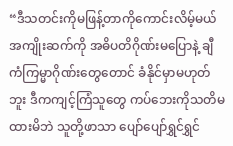“ဒီသတင်းကိုမဖြန့်တာကိုကောင်းလိမ့်မယ် အကျိုးဆက်ကို အဓိပတိဂိုဏ်းမပြောနဲ့ ချီကံကြမ္မာဂိုဏ်းတွေတောင် ခံနိုင်မှာမဟုတ်ဘူး ဒီကကျင့်ကြံသူတွေ ကပ်ဘေးကိုသတိမထားမိဘဲ သူတို့ဖာသာ ပျော်ပျော်ရွှင်ရွှင်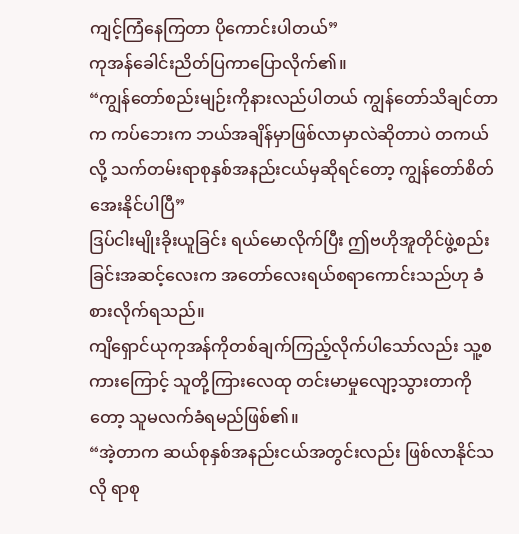ကျင့်ကြံနေကြတာ ပိုကောင်းပါတယ်”
ကုအန်ခေါင်းညိတ်ပြကာပြောလိုက်၏။
“ကျွန်တော်စည်းမျဉ်းကိုနားလည်ပါတယ် ကျွန်တော်သိချင်တာက ကပ်ဘေးက ဘယ်အချိန်မှာဖြစ်လာမှာလဲဆိုတာပဲ တကယ်လို့ သက်တမ်းရာစုနှစ်အနည်းငယ်မှဆိုရင်တော့ ကျွန်တော်စိတ်အေးနိုင်ပါပြီ”
ဒြပ်ငါးမျိုးခိုးယူခြင်း ရယ်မောလိုက်ပြီး ဤဗဟိုအူတိုင်ဖွဲ့စည်းခြင်းအဆင့်လေးက အတော်လေးရယ်စရာကောင်းသည်ဟု ခံစားလိုက်ရသည်။
ကျိရှောင်ယုကုအန်ကိုတစ်ချက်ကြည့်လိုက်ပါသော်လည်း သူ့စကားကြောင့် သူတို့ကြားလေထု တင်းမာမှုလျော့သွားတာကိုတော့ သူမလက်ခံရမည်ဖြစ်၏။
“အဲ့တာက ဆယ်စုနှစ်အနည်းငယ်အတွင်းလည်း ဖြစ်လာနိုင်သလို ရာစု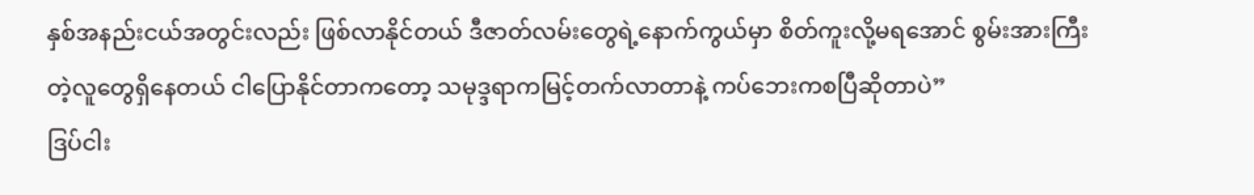နှစ်အနည်းငယ်အတွင်းလည်း ဖြစ်လာနိုင်တယ် ဒီဇာတ်လမ်းတွေရဲ့နောက်ကွယ်မှာ စိတ်ကူးလို့မရအောင် စွမ်းအားကြီးတဲ့လူတွေရှိနေတယ် ငါပြောနိုင်တာကတော့ သမုဒ္ဒရာကမြင့်တက်လာတာနဲ့ ကပ်ဘေးကစပြီဆိုတာပဲ”
ဒြပ်ငါး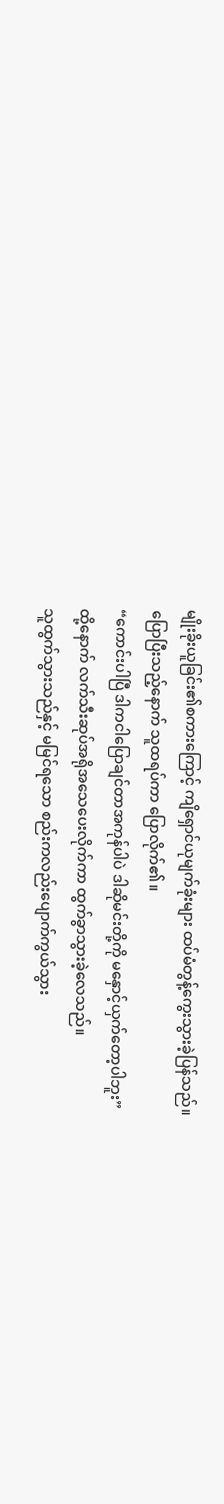မျိုးခိုးယူခြင်း၏စကားကြောင့် ကျိရှောင်ယုမျက်ခုံးများ ထပ်မံတွန့်ကွေးသွားခဲ့ပြန်သည်။
ပြောပြီးသည့်နောက် သူထရပ်ကာ ပြောလိုက်၏။
“ကောင်းပါပြီ ဒါကငါပြောချင်တာအကုန်ပါပဲ ဒါဆိုမင်းတို့ကို မနှောင့်ယှက်တော့ပါဘူး”
ထို့နောက် လက်သီးဆုပ်အရိုအသေပေးလိုက်ကာ ထွက်ခွာသွားခဲ့လေသည်။
သူထွက်သွားသည်နှင့် မမြင်ရသော စည်းကလည်းပျောက်ကွယ်သွား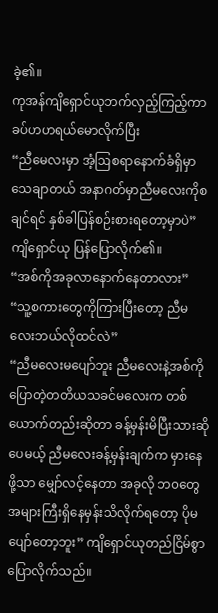ခဲ့၏။
ကုအန်ကျိရှောင်ယုဘက်လှည့်ကြည့်ကာ ခပ်ဟဟရယ်မောလိုက်ပြီး
“ညီမေလးမှာ အံ့ဩစရာနောက်ခံရှိမှာသေချာတယ် အနာဂတ်မှာညီမလေးကိုစချင်ရင် နှစ်ခါပြန်စဉ်းစားရတော့မှာပဲ”
ကျိရှောင်ယု ပြန်ပြောလိုက်၏။
“အစ်ကိုအခုလာနောက်နေတာလား”
“သူ့စကားတွေကိုကြားပြီးတော့ ညီမလေးဘယ်လိုထင်လဲ”
“ညီမလေးမပျော်ဘူး ညီမလေးနဲ့အစ်ကိုပြောတဲ့တတိယသခင်မလေးက တစ်ယောက်တည်းဆိုတာ ခန့်မှန်းမိပြီးသားဆိုပေမယ့် ညီမလေးခန့်မှန်းချက်က မှားနေဖို့သာ မျှော်လင့်နေတာ အခုလို ဘ၀တွေအများကြီးရှိနေမှန်းသိလိုက်ရတော့ ပိုမပျော်တော့ဘူး” ကျိရှောင်ယုတည်ငြိမ်စွာ ပြောလိုက်သည်။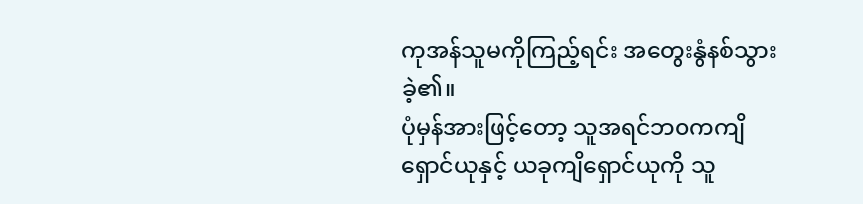ကုအန်သူမကိုကြည့်ရင်း အတွေးနွံနစ်သွားခဲ့၏။
ပုံမှန်အားဖြင့်တော့ သူအရင်ဘ၀ကကျိရှောင်ယုနှင့် ယခုကျိရှောင်ယုကို သူ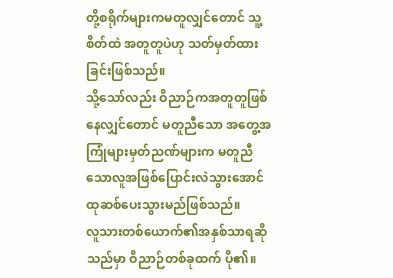တို့စရိုက်များကမတူလျှင်တောင် သူ့စိတ်ထဲ အတူတူပဲဟု သတ်မှတ်ထားခြင်းဖြစ်သည်။
သို့သော်လည်း ဝိညာဉ်ကအတူတူဖြစ်နေလျှင်တောင် မတူညီသော အတွေ့အကြုံများမှတ်ညဏ်များက မတူညီသောလူအဖြစ်ပြောင်းလဲသွားအောင် ထုဆစ်ပေးသွားမည်ဖြစ်သည်။
လူသားတစ်ယောက်၏အနှစ်သာရဆိုသည်မှာ ဝိညာဉ်တစ်ခုထက် ပို၏။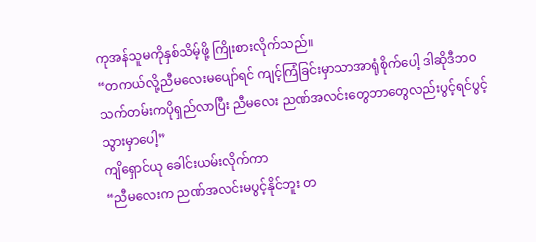ကုအန်သူမကိုနှစ်သိမ့်ဖို့ ကြိုးစားလိုက်သည်။
“တကယ်လို့ညီမလေးမပျော်ရင် ကျင့်ကြံခြင်းမှာသာအာရုံစိုက်ပေါ့ ဒါဆိုဒီဘ၀သက်တမ်းကပိုရှည်လာပြီး ညီမလေး ညဏ်အလင်းတွေဘာတွေလည်းပွင့်ရင်ပွင့်သွားမှာပေါ့”
ကျိရှောင်ယု ခေါင်းယမ်းလိုက်ကာ
“ညီမလေးက ညဏ်အလင်းမပွင့်နိုင်ဘူး တ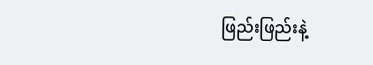ဖြည်းဖြည်းနဲ့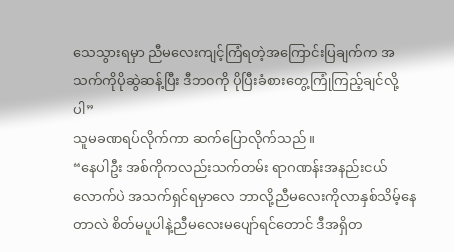သေသွားရမှာ ညီမလေးကျင့်ကြံရတဲ့အကြောင်းပြချက်က အသက်ကိုပိုဆွဲဆန့်ပြီး ဒီဘ၀ကို ပိုပြီးခံစားတွေ့ကြုံကြည့်ချင်လို့ပါ”
သူမခဏရပ်လိုက်ကာ ဆက်ပြောလိုက်သည်။
“နေပါဦး အစ်ကိုကလည်းသက်တမ်း ရာဂဏန်းအနည်းငယ်လောက်ပဲ အသက်ရှင်ရမှာလေ ဘာလို့ညီမလေးကိုလာနှစ်သိမ့်နေတာလဲ စိတ်မပူပါနဲ့ညီမလေးမပျော်ရင်တောင် ဒီအရှိတ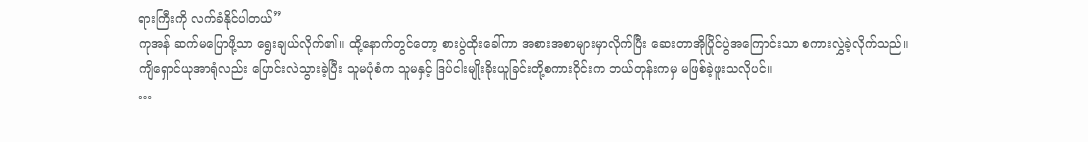ရားကြီးကို လက်ခံနိုင်ပါတယ်”
ကုအန် ဆက်မပြောဖို့သာ ရွေးချယ်လိုက်၏။ ထို့နောက်တွင်တော့ စားပွဲထိုးခေါ်ကာ အစားအစာများမှာလိုက်ပြီး ဆေးတာအိုပြိုင်ပွဲအကြောင်းသာ စကားလွှဲခဲ့လိုက်သည်။
ကျိရှောင်ယုအာရုံလည်း ပြောင်းလဲသွားခဲ့ပြီး သူမပုံစံက သူမနှင့် ဒြပ်ငါးမျိုးခိုးယူခြင်းတို့စကားဝိုင်းက ဘယ်တုန်းကမှ မဖြစ်ခဲ့ဖူးသလိုပင်။
…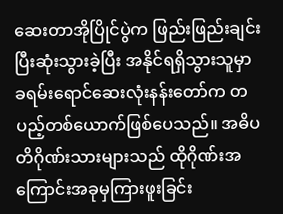ဆေးတာအိုပြိုင်ပွဲက ဖြည်းဖြည်းချင်းပြီးဆုံးသွားခဲ့ပြီး အနိုင်ရရှိသွားသူမှာ ခရမ်းရောင်ဆေးလုံးနန်းတော်က တပည့်တစ်ယောက်ဖြစ်ပေသည်။ အဓိပတိဂိုဏ်းသားများသည် ထိုဂိုဏ်းအကြောင်းအခုမှကြားဖူးခြင်း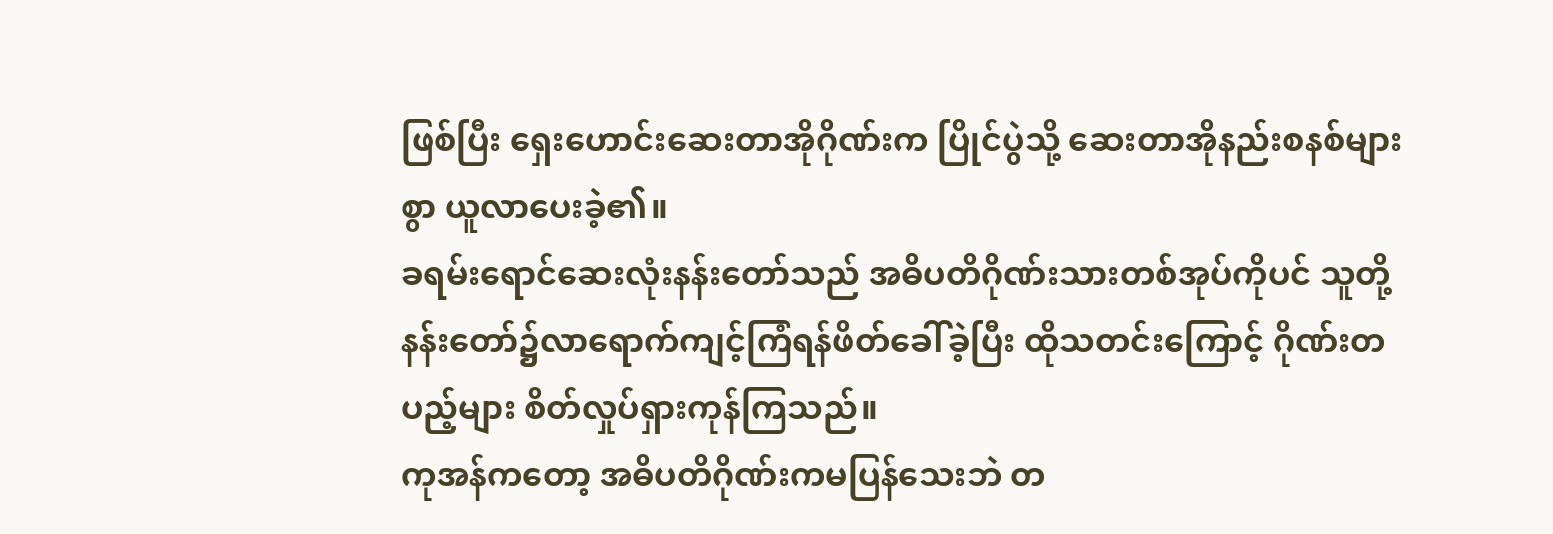ဖြစ်ပြီး ရှေးဟောင်းဆေးတာအိုဂိုဏ်းက ပြိုင်ပွဲသို့ ဆေးတာအိုနည်းစနစ်များစွာ ယူလာပေးခဲ့၏။
ခရမ်းရောင်ဆေးလုံးနန်းတော်သည် အဓိပတိဂိုဏ်းသားတစ်အုပ်ကိုပင် သူတို့နန်းတော်၌လာရောက်ကျင့်ကြံရန်ဖိတ်ခေါ်ခဲ့ပြီး ထိုသတင်းကြောင့် ဂိုဏ်းတပည့်များ စိတ်လှုပ်ရှားကုန်ကြသည်။
ကုအန်ကတော့ အဓိပတိဂိုဏ်းကမပြန်သေးဘဲ တ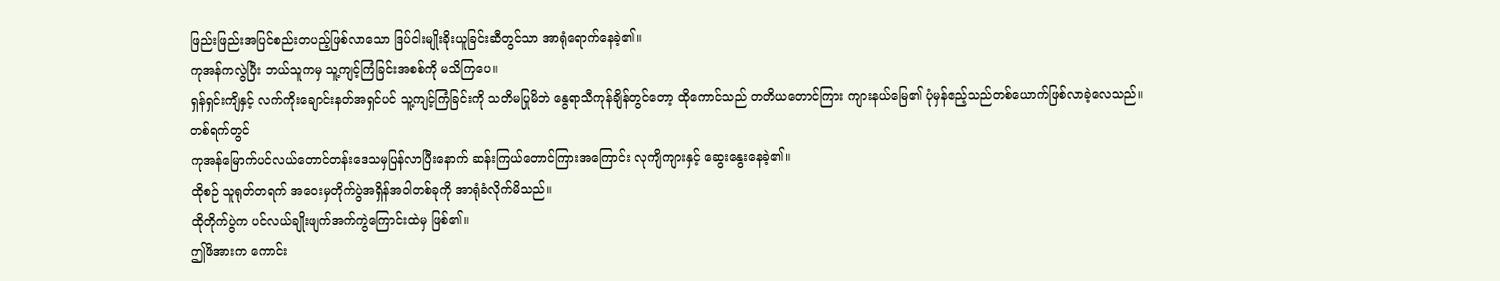ဖြည်းဖြည်းအပြင်စည်းတပည့်ဖြစ်လာသော ဒြပ်ငါးမျိုးခိုးယူခြင်းဆီတွင်သာ အာရုံရောက်နေခဲ့၏။
ကုအန်ကလွဲပြီး ဘယ်သူကမှ သူ့ကျင့်ကြံခြင်းအစစ်ကို မသိကြပေ။
ရှန်ရှင်းကျိနှင့် လက်ကိုးချောင်းနတ်အရှင်ပင် သူ့ကျင့်ကြံခြင်းကို သတိမပြုမိဘဲ နွေရာသီကုန်ချိန်တွင်တော့ ထိုကောင်သည် တတိယတောင်ကြား ကျားနယ်မြေ၏ ပုံမှန်ဧည့်သည်တစ်ယောက်ဖြစ်လာခဲ့လေသည်။
တစ်ရက်တွင်
ကုအန်မြောက်ပင်လယ်တောင်တန်းဒေသမှပြန်လာပြီးနောက် ဆန်းကြယ်တောင်ကြားအကြောင်း လုကျိကျားနှင့် ဆွေးနွေးနေခဲ့၏။
ထိုစဉ် သူရုတ်တရက် အဝေးမှတိုက်ပွဲအရှိန်အဝါတစ်ခုကို အာရုံခံလိုက်မိသည်။
ထိုတိုက်ပွဲက ပင်လယ်ချိုးဖျက်အက်ကွဲကြောင်းထဲမှ ဖြစ်၏။
ဤဖိအားက ကောင်း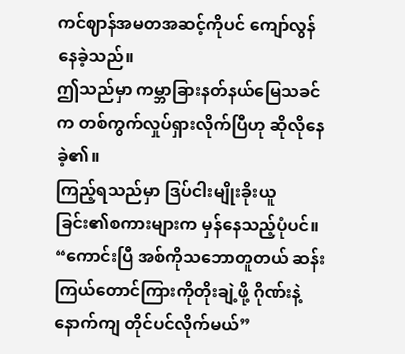ကင်ဈာန်အမတအဆင့်ကိုပင် ကျော်လွန်နေခဲ့သည်။
ဤသည်မှာ ကမ္ဘာခြားနတ်နယ်မြေသခင်က တစ်ကွက်လှုပ်ရှားလိုက်ပြီဟု ဆိုလိုနေခဲ့၏။
ကြည့်ရသည်မှာ ဒြပ်ငါးမျိုးခိုးယူခြင်း၏စကားများက မှန်နေသည့်ပုံပင်။
“ကောင်းပြီ အစ်ကိုသဘောတူတယ် ဆန်းကြယ်တောင်ကြားကိုတိုးချဲ့ဖို့ ဂိုဏ်းနဲ့နောက်ကျ တိုင်ပင်လိုက်မယ်”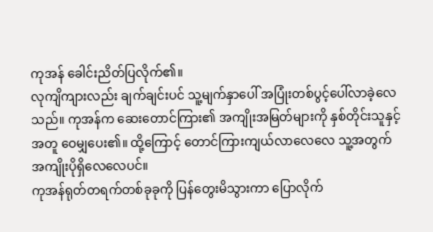ကုအန် ခေါင်းညိတ်ပြလိုက်၏။
လုကျိကျားလည်း ချက်ချင်းပင် သူ့မျက်နှာပေါ် အပြုံးတစ်ပွင့်ပေါ်လာခဲ့လေသည်။ ကုအန်က ဆေးတောင်ကြား၏ အကျိုးအမြတ်များကို နှစ်တိုင်းသူနှင့်အတူ ဝေမျှပေး၏။ ထို့ကြောင့် တောင်ကြားကျယ်လာလေလေ သူ့အတွက် အကျိုးပိုရှိလေလေပင်။
ကုအန်ရုတ်တရက်တစ်ခုခုကို ပြန်တွေးမိသွားကာ ပြောလိုက်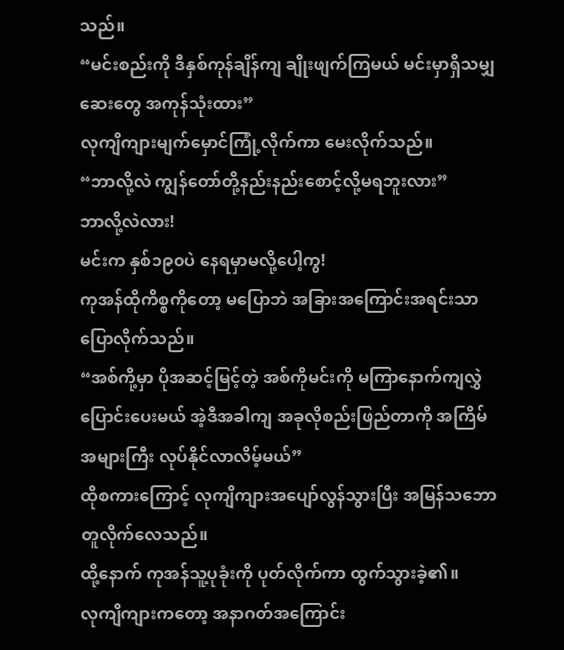သည်။
“မင်းစည်းကို ဒီနှစ်ကုန်ချိန်ကျ ချိုးဖျက်ကြမယ် မင်းမှာရှိသမျှဆေးတွေ အကုန်သုံးထား”
လုကျိကျားမျက်မှောင်ကြုံ့လိုက်ကာ မေးလိုက်သည်။
“ဘာလို့လဲ ကျွန်တော်တို့နည်းနည်းစောင့်လို့မရဘူးလား”
ဘာလို့လဲလား!
မင်းက နှစ်၁၉၀ပဲ နေရမှာမလို့ပေါ့ကွ!
ကုအန်ထိုကိစ္စကိုတော့ မပြောဘဲ အခြားအကြောင်းအရင်းသာပြောလိုက်သည်။
“အစ်ကို့မှာ ပိုအဆင့်မြင့်တဲ့ အစ်ကိုမင်းကို မကြာနောက်ကျလွှဲပြောင်းပေးမယ် အဲ့ဒီအခါကျ အခုလိုစည်းဖြည်တာကို အကြိမ်အများကြီး လုပ်နိုင်လာလိမ့်မယ်”
ထိုစကားကြောင့် လုကျိကျားအပျော်လွန်သွားပြီး အမြန်သဘောတူလိုက်လေသည်။
ထို့နောက် ကုအန်သူ့ပုခုံးကို ပုတ်လိုက်ကာ ထွက်သွားခဲ့၏။
လုကျိကျားကတော့ အနာဂတ်အကြောင်း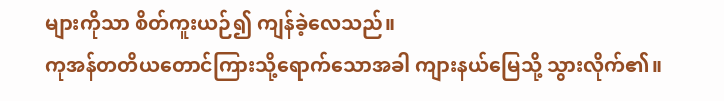များကိုသာ စိတ်ကူးယဉ်၍ ကျန်ခဲ့လေသည်။
ကုအန်တတိယတောင်ကြားသို့ရောက်သောအခါ ကျားနယ်မြေသို့ သွားလိုက်၏။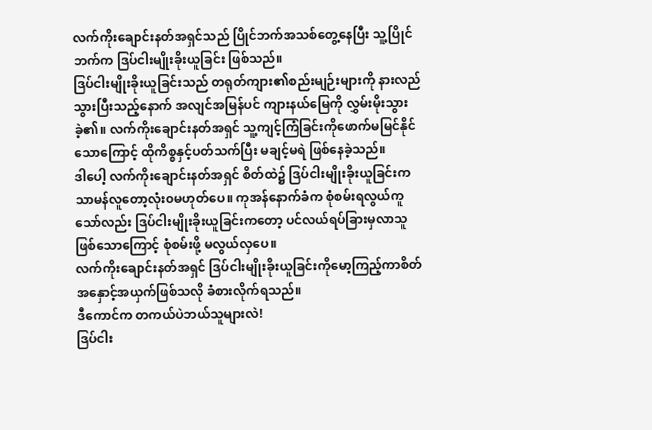လက်ကိုးချောင်းနတ်အရှင်သည် ပြိုင်ဘက်အသစ်တွေ့နေပြီး သူ့ပြိုင်ဘက်က ဒြပ်ငါးမျိုးခိုးယူခြင်း ဖြစ်သည်။
ဒြပ်ငါးမျိုးခိုးယူခြင်းသည် တရုတ်ကျား၏စည်းမျဉ်းများကို နားလည်သွားပြီးသည့်နောက် အလျင်အမြန်ပင် ကျားနယ်မြေကို လွှမ်းမိုးသွားခဲ့၏။ လက်ကိုးချောင်းနတ်အရှင် သူ့ကျင့်ကြံခြင်းကိုဖောက်မမြင်နိုင်သောကြောင့် ထိုကိစ္စနှင့်ပတ်သက်ပြီး မချင့်မရဲ ဖြစ်နေခဲ့သည်။
ဒါပေါ့ လက်ကိုးချောင်းနတ်အရှင် စိတ်ထဲ၌ ဒြပ်ငါးမျိုးခိုးယူခြင်းက သာမန်လူတော့လုံး၀မဟုတ်ပေ။ ကုအန်နောက်ခံက စုံစမ်းရလွယ်ကူသော်လည်း ဒြပ်ငါးမျိုးခိုးယူခြင်းကတော့ ပင်လယ်ရပ်ခြားမှလာသူဖြစ်သောကြောင့် စုံစမ်းဖို့ မလွယ်လှပေ။
လက်ကိုးချောင်းနတ်အရှင် ဒြပ်ငါးမျိုးခိုးယူခြင်းကိုမော့ကြည့်ကာစိတ်အနှောင့်အယှက်ဖြစ်သလို ခံစားလိုက်ရသည်။
ဒီကောင်က တကယ်ပဲဘယ်သူများလဲ!
ဒြပ်ငါး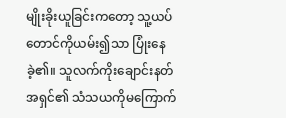မျိုးခိုးယူခြင်းကတော့ သူ့ယပ်တောင်ကိုယမ်း၍သာ ပြုံးနေခဲ့၏။ သူလက်ကိုးချောင်းနတ်အရှင်၏ သံသယကိုမကြောက်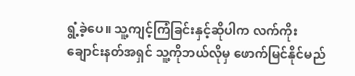ရွံ့ခဲ့ပေ။ သူ့ကျင့်ကြံခြင်းနှင့်ဆိုပါက လက်ကိုးချောင်းနတ်အရှင် သူ့ကိုဘယ်လိုမှ ဖောက်မြင်နိုင်မည်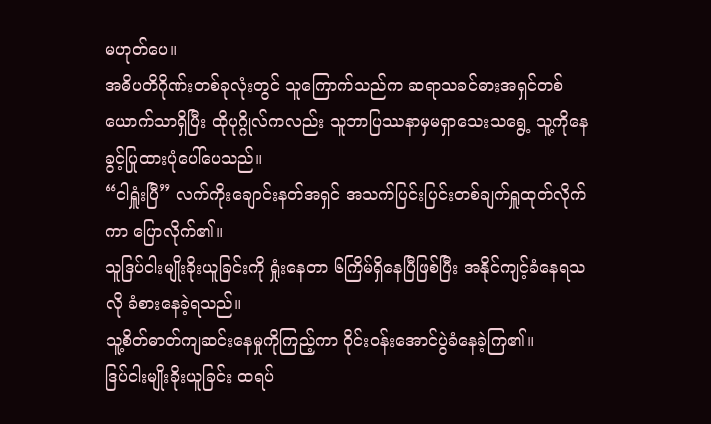မဟုတ်ပေ။
အဓိပတိဂိုဏ်းတစ်ခုလုံးတွင် သူကြောက်သည်က ဆရာသခင်ဓားအရှင်တစ်ယောက်သာရှိပြီး ထိုပုဂ္ဂိုလ်ကလည်း သူဘာပြဿနာမှမရှာသေးသရွေ့ သူ့ကိုနေခွင့်ပြုထားပုံပေါ်ပေသည်။
“ငါရှူံးပြီ” လက်ကိုးချောင်းနတ်အရှင် အသက်ပြင်းပြင်းတစ်ချက်ရှူထုတ်လိုက်ကာ ပြောလိုက်၏။
သူဒြပ်ငါးမျိုးခိုးယူခြင်းကို ရှုံးနေတာ ၆ကြိမ်ရှိနေပြီဖြစ်ပြီး အနိုင်ကျင့်ခံနေရသလို ခံစားနေခဲ့ရသည်။
သူ့စိတ်ဓာတ်ကျဆင်းနေမှုကိုကြည့်ကာ ဝိုင်း၀န်းအောင်ပွဲခံနေခဲ့ကြ၏။
ဒြပ်ငါးမျိုးခိုးယူခြင်း ထရပ်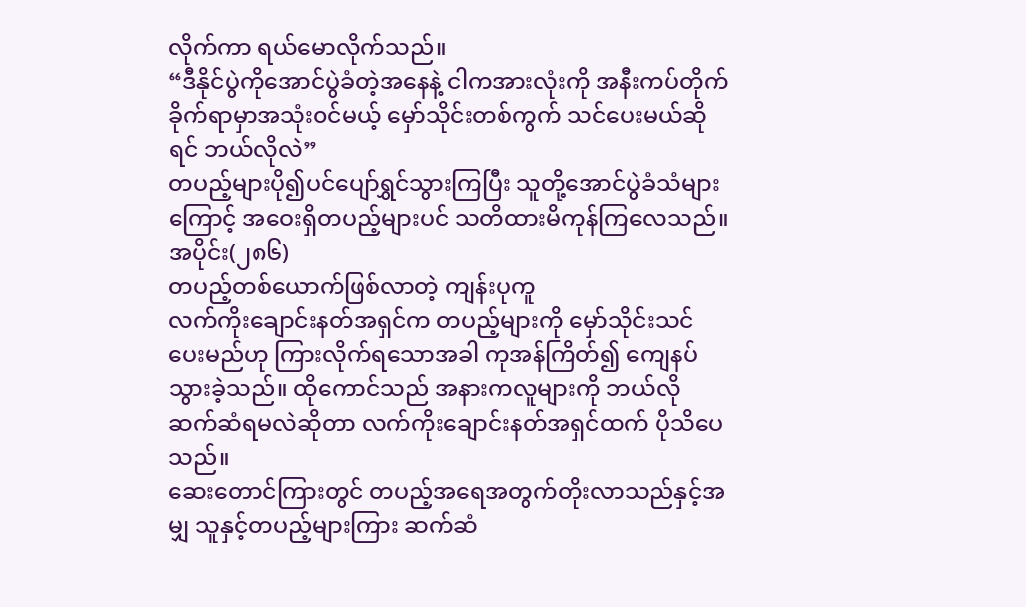လိုက်ကာ ရယ်မောလိုက်သည်။
“ဒီနိုင်ပွဲကိုအောင်ပွဲခံတဲ့အနေနဲ့ ငါကအားလုံးကို အနီးကပ်တိုက်ခိုက်ရာမှာအသုံး၀င်မယ့် မှော်သိုင်းတစ်ကွက် သင်ပေးမယ်ဆိုရင် ဘယ်လိုလဲ”
တပည့်များပို၍ပင်ပျော်ရွှင်သွားကြပြီး သူတို့အောင်ပွဲခံသံများကြောင့် အဝေးရှိတပည့်များပင် သတိထားမိကုန်ကြလေသည်။
အပိုင်း(၂၈၆)
တပည့်တစ်ယောက်ဖြစ်လာတဲ့ ကျန်းပုကူ
လက်ကိုးချောင်းနတ်အရှင်က တပည့်များကို မှော်သိုင်းသင်ပေးမည်ဟု ကြားလိုက်ရသောအခါ ကုအန်ကြိတ်၍ ကျေနပ်သွားခဲ့သည်။ ထိုကောင်သည် အနားကလူများကို ဘယ်လိုဆက်ဆံရမလဲဆိုတာ လက်ကိုးချောင်းနတ်အရှင်ထက် ပိုသိပေသည်။
ဆေးတောင်ကြားတွင် တပည့်အရေအတွက်တိုးလာသည်နှင့်အမျှ သူနှင့်တပည့်များကြား ဆက်ဆံ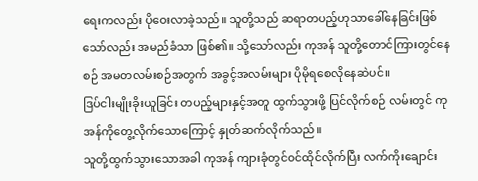ရေးကလည်း ပိုဝေးလာခဲ့သည်။ သူတို့သည် ဆရာတပည့်ဟုသာခေါ်နေခြင်းဖြစ်သော်လည်း အမည်ခံသာ ဖြစ်၏။ သို့သော်လည်း ကုအန် သူတို့တောင်ကြားတွင်နေစဉ် အမတလမ်းစဉ်အတွက် အခွင့်အလမ်းများ ပိုမိုရစေလိုနေဆဲပင်။
ဒြပ်ငါးမျိုးခိုးယူခြင်း တပည့်များနှင့်အတူ ထွက်သွားဖို့ ပြင်လိုက်စဉ် လမ်းတွင် ကုအန်ကိုတွေ့လိုက်သောကြောင့် နှုတ်ဆက်လိုက်သည်။
သူတို့ထွက်သွားသောအခါ ကုအန် ကျားခုံတွင်၀င်ထိုင်လိုက်ပြီး လက်ကိုးချောင်း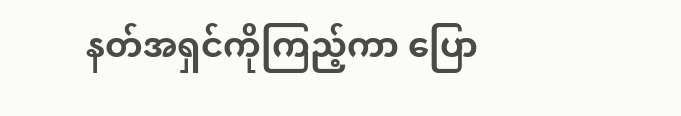နတ်အရှင်ကိုကြည့်ကာ ပြော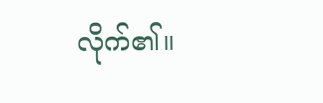လိုက်၏။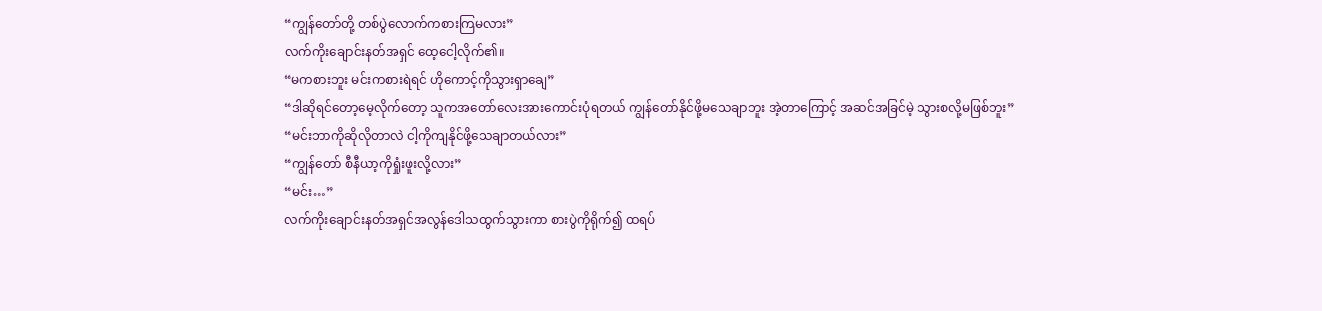“ကျွန်တော်တို့ တစ်ပွဲလောက်ကစားကြမလား”
လက်ကိုးချောင်းနတ်အရှင် ထေ့ငေါ့လိုက်၏။
“မကစားဘူး မင်းကစားရဲရင် ဟိုကောင့်ကိုသွားရှာချေ”
“ဒါဆိုရင်တော့မေ့လိုက်တော့ သူကအတော်လေးအားကောင်းပုံရတယ် ကျွန်တော်နိုင်ဖို့မသေချာဘူး အဲ့တာကြောင့် အဆင်အခြင်မဲ့ သွားစလို့မဖြစ်ဘူး”
“မင်းဘာကိုဆိုလိုတာလဲ ငါ့ကိုကျနိုင်ဖို့သေချာတယ်လား”
“ကျွန်တော် စီနီယာ့ကိုရှုံးဖူးလို့လား”
“မင်း…”
လက်ကိုးချောင်းနတ်အရှင်အလွန်ဒေါသထွက်သွားကာ စားပွဲကိုရိုက်၍ ထရပ်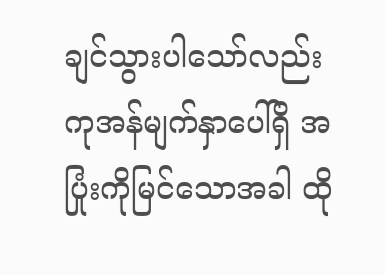ချင်သွားပါသော်လည်း ကုအန်မျက်နှာပေါ်ရှိ အပြုံးကိုမြင်သောအခါ ထို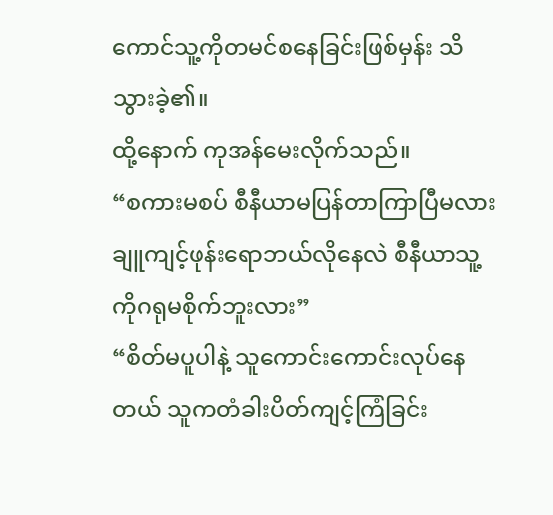ကောင်သူ့ကိုတမင်စနေခြင်းဖြစ်မှန်း သိသွားခဲ့၏။
ထို့နောက် ကုအန်မေးလိုက်သည်။
“စကားမစပ် စီနီယာမပြန်တာကြာပြီမလား ချူကျင့်ဖုန်းရောဘယ်လိုနေလဲ စီနီယာသူ့ကိုဂရုမစိုက်ဘူးလား”
“စိတ်မပူပါနဲ့ သူကောင်းကောင်းလုပ်နေတယ် သူကတံခါးပိတ်ကျင့်ကြံခြင်း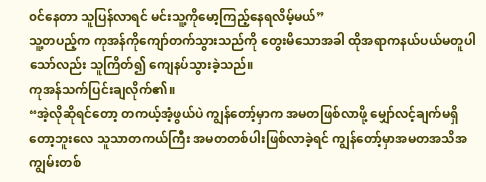၀င်နေတာ သူပြန်လာရင် မင်းသူ့ကိုမော့ကြည့်နေရလိမ့်မယ်”
သူ့တပည့်က ကုအန်ကိုကျော်တက်သွားသည်ကို တွေးမိသောအခါ ထိုအရာကနယ်ပယ်မတူပါသော်လည်း သူကြိတ်၍ ကျေနပ်သွားခဲ့သည်။
ကုအန်သက်ပြင်းချလိုက်၏။
“အဲ့လိုဆိုရင်တော့ တကယ့်အံ့ဖွယ်ပဲ ကျွန်တော့်မှာက အမတဖြစ်လာဖို့ မျှော်လင့်ချက်မရှိတော့ဘူးလေ သူသာတကယ်ကြီး အမတတစ်ပါးဖြစ်လာခဲ့ရင် ကျွန်တော့်မှာအမတအသိအကျွမ်းတစ်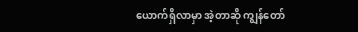ယောက်ရှိလာမှာ အဲ့တာဆို ကျွန်တော်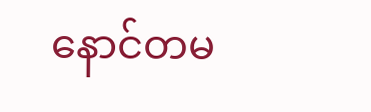နောင်တမ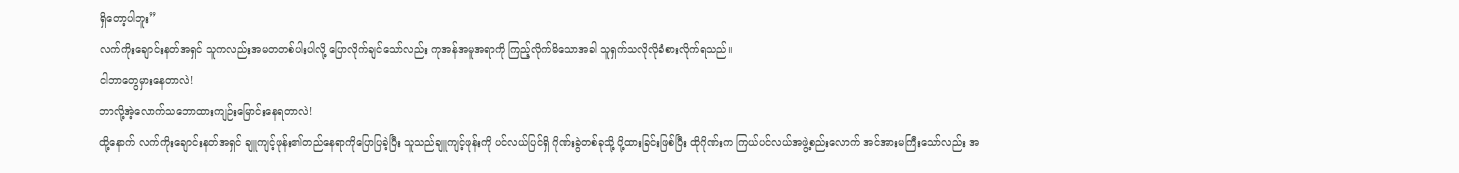ရှိတော့ပါဘူး”
လက်ကိုးချောင်းနတ်အရှင် သူကလည်းအမတတစ်ပါးပါလို့ ပြောလိုက်ချင်သော်လည်း ကုအန်အမူအရာကို ကြည့်လိုက်မိသောအခါ သူရှက်သလိုလိုခံစားလိုက်ရသည်။
ငါဘာတွေမှားနေတာလဲ!
ဘာလို့အဲ့လောက်သဘောထားကျဉ်းမြောင်းနေရတာလဲ!
ထို့နောက် လက်ကိုးချောင်းနတ်အရှင် ချူကျင့်ဖုန်း၏တည်နေရာကိုပြောပြခဲ့ပြီး သူသည်ချူကျင့်ဖုန်းကို ပင်လယ်ပြင်ရှိ ဂိုဏ်းခွဲတစ်ခုသို့ ပို့ထားခြင်းဖြစ်ပြီး ထိုဂိုဏ်းက ကြယ်ပင်လယ်အဖွဲ့စည်းလောက် အင်အားမကြီးသော်လည်း အ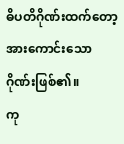ဓိပတိဂိုဏ်းထက်တော့ အားကောင်းသောဂိုဏ်းဖြစ်၏။
ကု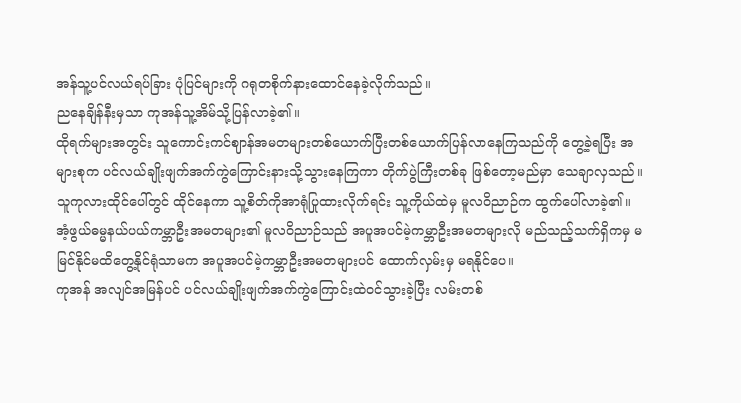အန်သူ့ပင်လယ်ရပ်ခြား ပုံပြင်များကို ဂရုတစိုက်နားထောင်နေခဲ့လိုက်သည်။
ညနေချိန်နီးမှသာ ကုအန်သူ့အိမ်သို့ပြန်လာခဲ့၏။
ထိုရက်များအတွင်း သူကောင်းကင်ဈာန်အမတများတစ်ယောက်ပြီးတစ်ယောက်ပြန်လာနေကြသည်ကို တွေ့ခဲ့ရပြီး အများစုက ပင်လယ်ချိုးဖျက်အက်ကွဲကြောင်းနားသို့သွားနေကြကာ တိုက်ပွဲကြီးတစ်ခု ဖြစ်တော့မည်မှာ သေချာလှသည်။
သူကုလားထိုင်ပေါ်တွင် ထိုင်နေကာ သူ့စိတ်ကိုအာရုံပြုထားလိုက်ရင်း သူ့ကိုယ်ထဲမှ မူလဝိညာဉ်က ထွက်ပေါ်လာခဲ့၏။
အံ့ဖွယ်ဓမ္မနယ်ပယ်ကမ္ဘာဦးအမတများ၏ မူလဝိညာဉ်သည် အပူအပင်မဲ့ကမ္ဘာဦးအမတများလို မည်သည့်သက်ရှိကမှ မမြင်နိုင်မထိတွေ့နိုင်ရုံသာမက အပူအပင်မဲ့ကမ္ဘာဦးအမတများပင် ထောက်လှမ်းမှ မရနိုင်ပေ။
ကုအန် အလျင်အမြန်ပင် ပင်လယ်ချိုးဖျက်အက်ကွဲကြောင်းထဲ၀င်သွားခဲ့ပြီး လမ်းတစ်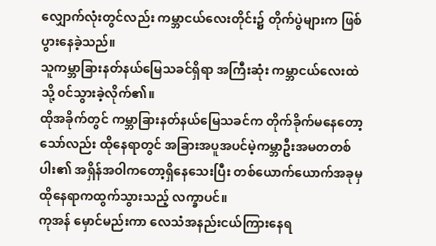လျှောက်လုံးတွင်လည်း ကမ္ဘာငယ်လေးတိုင်း၌ တိုက်ပွဲများက ဖြစ်ပွားနေခဲ့သည်။
သူကမ္ဘာခြားနတ်နယ်မြေသခင်ရှိရာ အကြီးဆုံး ကမ္ဘာငယ်လေးထဲသို့ ၀င်သွားခဲ့လိုက်၏။
ထိုအခိုက်တွင် ကမ္ဘာခြားနတ်နယ်မြေသခင်က တိုက်ခိုက်မနေတော့သော်လည်း ထိုနေရာတွင် အခြားအပူအပင်မဲ့ကမ္ဘာဦးအမတတစ်ပါး၏ အရှိန်အဝါကတော့ရှိနေသေးပြီး တစ်ယောက်ယောက်အခုမှ ထိုနေရာကထွက်သွားသည့် လက္ခာပင်။
ကုအန် မှောင်မည်းကာ လေသံအနည်းငယ်ကြားနေရ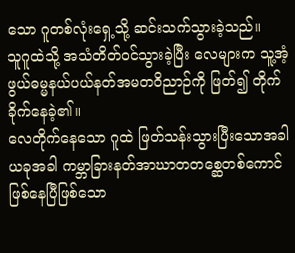သော ဂူတစ်လုံးရှေ့သို့ ဆင်းသက်သွားခဲ့သည်။
သူဂူထဲသို့ အသံတိတ်၀င်သွားခဲ့ပြီး လေများက သူ့အံ့ဖွယ်ဓမ္မနယ်ပယ်နတ်အမတဝိညာဉ်ကို ဖြတ်၍ တိုက်ခိုက်နေခဲ့၏။
လေတိုက်နေသော ဂူထဲ ဖြတ်သန်းသွားပြီးသောအခါ ယခုအခါ ကမ္ဘာခြားနတ်အာဃာတတစ္ဆေတစ်ကောင်ဖြစ်နေပြီဖြစ်သော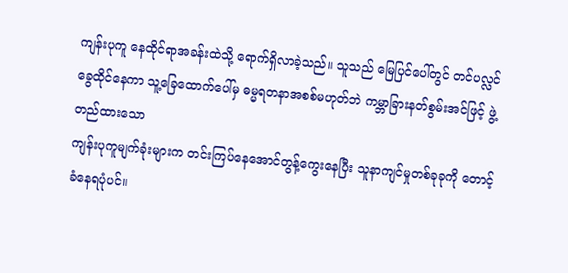ကျန်းပုကူ နေထိုင်ရာအခန်းထဲသို့ ရောက်ရှိလာခဲ့သည်။ သူသည် မြေပြင်ပေါ်တွင် တင်ပလ္လင်ခွေထိုင်နေကာ သူ့ခြေထောက်ပေါ်မှ ဓမ္မရတနာအစစ်မဟုတ်ဘဲ ကမ္ဘာခြားနတ်စွမ်းအင်ဖြင့် ဖွဲ့တည်ထားသော
ကျန်းပုကူမျက်ခုံးများက တင်းကြပ်နေအောင်တွန့်ကွေးနေပြီး သူနာကျင်မှုတစ်ခုခုကို တောင့်ခံနေရပုံပင်။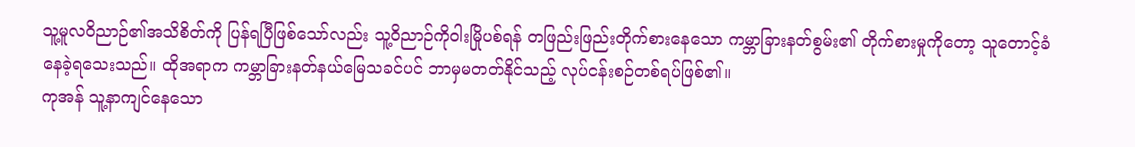သူ့မူလဝိညာဉ်၏အသိစိတ်ကို ပြန်ရပြီဖြစ်သော်လည်း သူ့ဝိညာဉ်ကိုဝါးမြိုပစ်ရန် တဖြည်းဖြည်းတိုက်စားနေသော ကမ္ဘာခြားနတ်စွမ်း၏ တိုက်စားမှုကိုတော့ သူတောင့်ခံနေခဲ့ရသေးသည်။ ထိုအရာက ကမ္ဘာခြားနတ်နယ်မြေသခင်ပင် ဘာမှမတတ်နိုင်သည့် လုပ်ငန်းစဉ်တစ်ရပ်ဖြစ်၏။
ကုအန် သူ့နာကျင်နေသော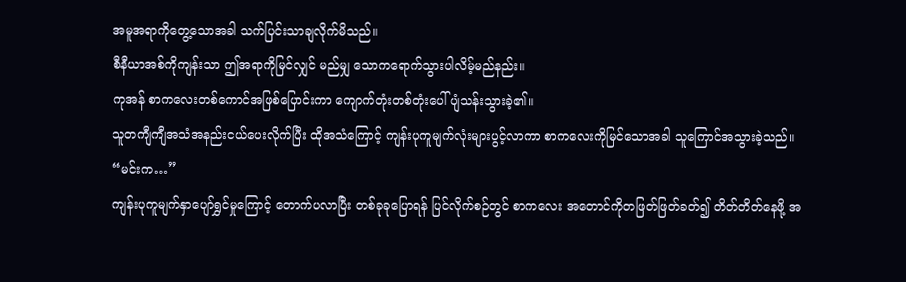အမူအရာကိုတွေ့သောအခါ သက်ပြင်းသာချလိုက်မိသည်။
စီနီယာအစ်ကိုကျန်းသာ ဤအရာကိုမြင်လျှင် မည်မျှ သောကရောက်သွားပါလိမ့်မည်နည်း။
ကုအန် စာကလေးတစ်ကောင်အဖြစ်ပြောင်းကာ ကျောက်တုံးတစ်တုံးပေါ် ပျံသန်းသွားခဲ့၏။
သူတကျီကျီအသံအနည်းငယ်ပေးလိုက်ပြီး ထိုအသံကြောင့် ကျန်းပုကူမျက်လုံးများပွင့်လာကာ စာကလေးကိုမြင်သောအခါ သူကြောင်အသွားခဲ့သည်။
“မင်းက…”
ကျန်းပုကူမျက်နှာပျော်ရွှင်မှုကြောင့် တောက်ပလာပြီး တစ်ခုခုပြောရန် ပြင်လိုက်စဉ်တွင် စာကလေး အတောင်ကိုတဖြတ်ဖြတ်ခတ်၍ တိတ်တိတ်နေဖို့ အ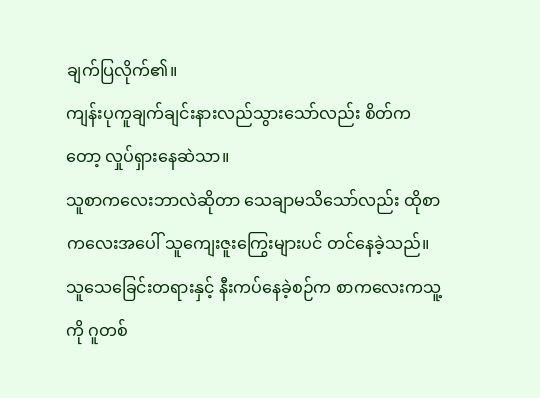ချက်ပြလိုက်၏။
ကျန်းပုကူချက်ချင်းနားလည်သွားသော်လည်း စိတ်ကတော့ လှုပ်ရှားနေဆဲသာ။
သူစာကလေးဘာလဲဆိုတာ သေချာမသိသော်လည်း ထိုစာကလေးအပေါ် သူကျေးဇူးကြွေးများပင် တင်နေခဲ့သည်။
သူသေခြေင်းတရားနှင့် နီးကပ်နေခဲ့စဉ်က စာကလေးကသူ့ကို ဂူတစ်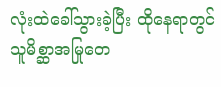လုံးထဲခေါ်သွားခဲ့ပြီး ထိုနေရာတွင် သူမိစ္ဆာအမြုတေ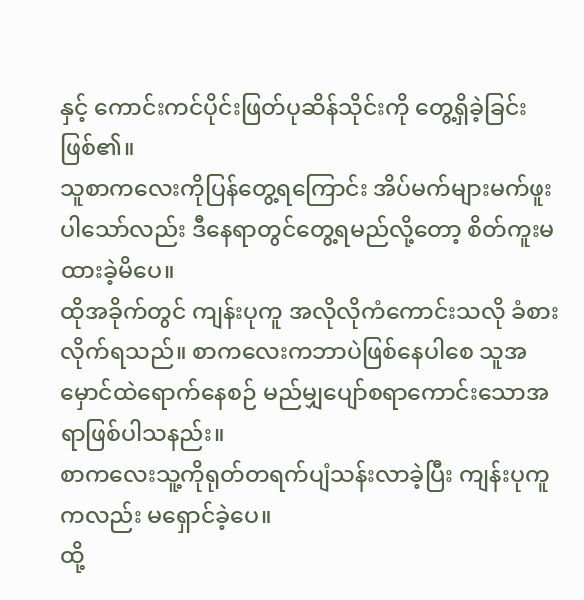နှင့် ကောင်းကင်ပိုင်းဖြတ်ပုဆိန်သိုင်းကို တွေ့ရှိခဲ့ခြင်း ဖြစ်၏။
သူစာကလေးကိုပြန်တွေ့ရကြောင်း အိပ်မက်များမက်ဖူးပါသော်လည်း ဒီနေရာတွင်တွေ့ရမည်လို့တော့ စိတ်ကူးမထားခဲ့မိပေ။
ထိုအခိုက်တွင် ကျန်းပုကူ အလိုလိုကံကောင်းသလို ခံစားလိုက်ရသည်။ စာကလေးကဘာပဲဖြစ်နေပါစေ သူအမှောင်ထဲရောက်နေစဉ် မည်မျှပျော်စရာကောင်းသောအရာဖြစ်ပါသနည်း။
စာကလေးသူ့ကိုရုတ်တရက်ပျံသန်းလာခဲ့ပြီး ကျန်းပုကူကလည်း မရှောင်ခဲ့ပေ။
ထို့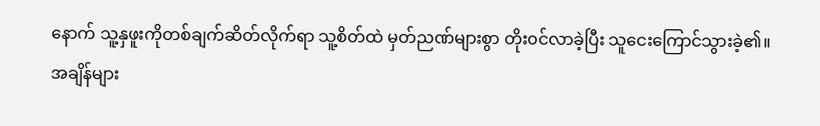နောက် သူ့နှဖူးကိုတစ်ချက်ဆိတ်လိုက်ရာ သူ့စိတ်ထဲ မှတ်ညဏ်များစွာ တိုး၀င်လာခဲ့ပြီး သူငေးကြောင်သွားခဲ့၏။
အချိန်များ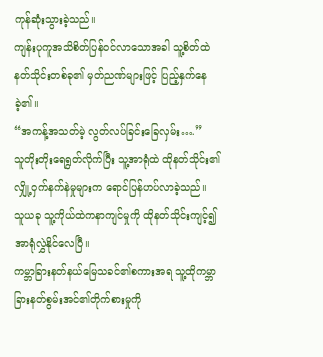ကုန်ဆုံးသွားခဲ့သည်။
ကျန်းပုကူအသိစိတ်ပြန်၀င်လာသောအခါ သူ့စိတ်ထဲ နတ်သိုင်းတစ်ခု၏ မှတ်ညဏ်များဖြင့် ပြည့်နှက်နေခဲ့၏။
“အကန့်အသတ်မဲ့ လွတ်လပ်ခြင်းခြေလှမ်း….”
သူတိုးတိုးရေရွတ်လိုက်ပြီး သူ့အာရုံထဲ ထိုနတ်သိုင်း၏ လျှို့ဝှက်နက်နဲမှုများက ရောင်ပြန်ဟပ်လာခဲ့သည်။
သူယခု သူ့ကိုယ်ထဲကနာကျင်မှုကို ထိုနတ်သိုင်းကျင့်၍ အာရုံလွှဲနိုင်လေပြီ။
ကမ္ဘာခြားနတ်နယ်မြေသခင်၏စကားအရ သူ့ထိုကမ္ဘာခြားနတ်စွမ်းအင်၏တိုက်စားမှုကို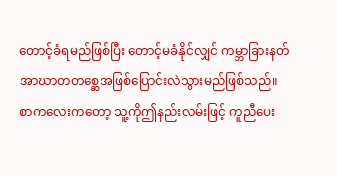တောင့်ခံရမည်ဖြစ်ပြီး တောင့်မခံနိုင်လျှင် ကမ္ဘာခြားနတ်အာဃာတတစ္ဆေအဖြစ်ပြောင်းလဲသွားမည်ဖြစ်သည်။
စာကလေးကတော့ သူ့ကိုဤနည်းလမ်းဖြင့် ကူညီပေး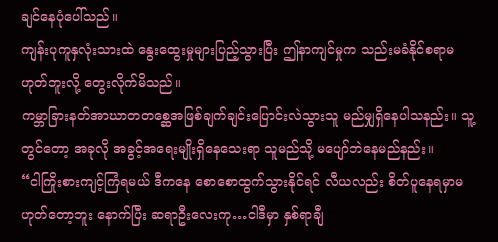ချင်နေပုံပေါ်သည်။
ကျန်းပုကူနှလုံးသားထဲ နွေးထွေးမှုများပြည့်သွားပြီး ဤနာကျင်မှုက သည်းမခံနိုင်စရာမဟုတ်ဘူးလို့ တွေးလိုက်မိသည်။
ကမ္ဘာခြားနတ်အာဃာတတစ္ဆေအဖြစ်ချက်ချင်းပြောင်းလဲသွားသူ မည်မျှရှိနေပါသနည်း။ သူ့တွင်တော့ အခုလို အခွင့်အရေးမျိုးရှိနေသေးရာ သူမည်သို့ မပျော်ဘဲနေမည်နည်း။
“ငါကြိုးစားကျင့်ကြံရမယ် ဒီကနေ စောစောထွက်သွားနိုင်ရင် လီယလည်း စိတ်ပူနေရမှာမဟုတ်တော့ဘူး နောက်ပြီး ဆရာဦးလေးကု…ငါဒီမှာ နှစ်ရာချီ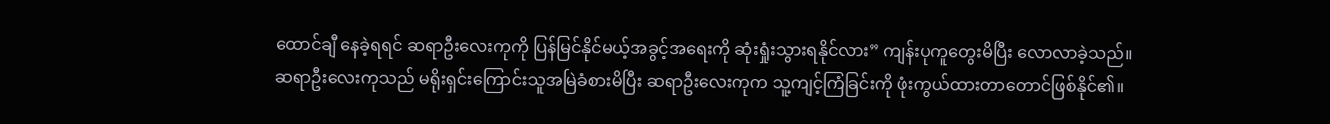ထောင်ချီ နေခဲ့ရရင် ဆရာဦးလေးကုကို ပြန်မြင်နိုင်မယ့်အခွင့်အရေးကို ဆုံးရှုံးသွားရနိုင်လား” ကျန်းပုကူတွေးမိပြီး လောလာခဲ့သည်။
ဆရာဦးလေးကုသည် မရိုးရှင်းကြောင်းသူအမြဲခံစားမိပြီး ဆရာဦးလေးကုက သူ့ကျင့်ကြံခြင်းကို ဖုံးကွယ်ထားတာတောင်ဖြစ်နိုင်၏။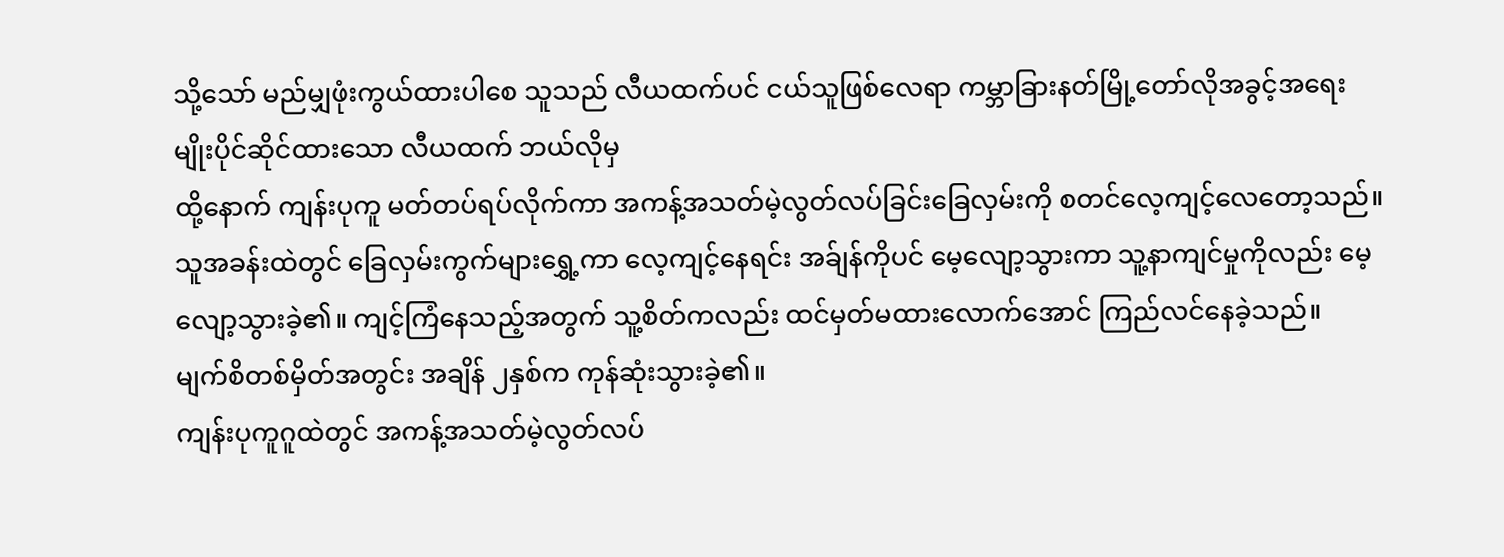သို့သော် မည်မျှဖုံးကွယ်ထားပါစေ သူသည် လီယထက်ပင် ငယ်သူဖြစ်လေရာ ကမ္ဘာခြားနတ်မြို့တော်လိုအခွင့်အရေးမျိုးပိုင်ဆိုင်ထားသော လီယထက် ဘယ်လိုမှ
ထို့နောက် ကျန်းပုကူ မတ်တပ်ရပ်လိုက်ကာ အကန့်အသတ်မဲ့လွတ်လပ်ခြင်းခြေလှမ်းကို စတင်လေ့ကျင့်လေတော့သည်။
သူအခန်းထဲတွင် ခြေလှမ်းကွက်များရွှေ့ကာ လေ့ကျင့်နေရင်း အခ်ျန်ကိုပင် မေ့လျော့သွားကာ သူ့နာကျင်မှုကိုလည်း မေ့လျော့သွားခဲ့၏။ ကျင့်ကြံနေသည့်အတွက် သူ့စိတ်ကလည်း ထင်မှတ်မထားလောက်အောင် ကြည်လင်နေခဲ့သည်။
မျက်စိတစ်မှိတ်အတွင်း အချိန် ၂နှစ်က ကုန်ဆုံးသွားခဲ့၏။
ကျန်းပုကူဂူထဲတွင် အကန့်အသတ်မဲ့လွတ်လပ်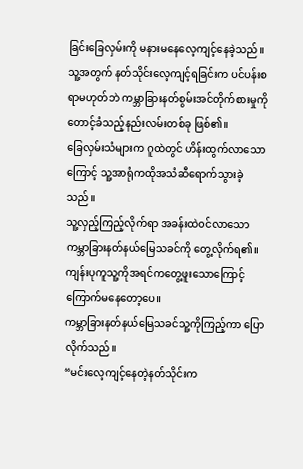ခြင်းခြေလှမ်းကို မနားမနေလေ့ကျင့်နေခဲ့သည်။ သူ့အတွက် နတ်သိုင်းလေ့ကျင့်ရခြင်းက ပင်ပန်းစရာမဟုတ်ဘဲ ကမ္ဘာခြားနတ်စွမ်းအင်တိုက်စားမှုကို တောင့်ခံသည့်နည်းလမ်းတစ်ခု ဖြစ်၏။
ခြေလှမ်းသံများက ဂူထဲတွင် ဟိန်းထွက်လာသောကြောင့် သူ့အာရုံကထိုအသံဆီရောက်သွားခဲ့သည်။
သူ့လှည့်ကြည့်လိုက်ရာ အခန်းထဲ၀င်လာသော ကမ္ဘာခြားနတ်နယ်မြေသခင်ကို တွေ့လိုက်ရ၏။
ကျန်းပုကူသူ့ကိုအရင်ကတွေ့ဖူးသောကြောင့် ကြောက်မနေတော့ပေ။
ကမ္ဘာခြားနတ်နယ်မြေသခင်သူ့ကိုကြည့်ကာ ပြောလိုက်သည်။
“မင်းလေ့ကျင့်နေတဲ့နတ်သိုင်းက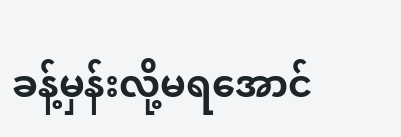ခန့်မှန်းလို့မရအောင်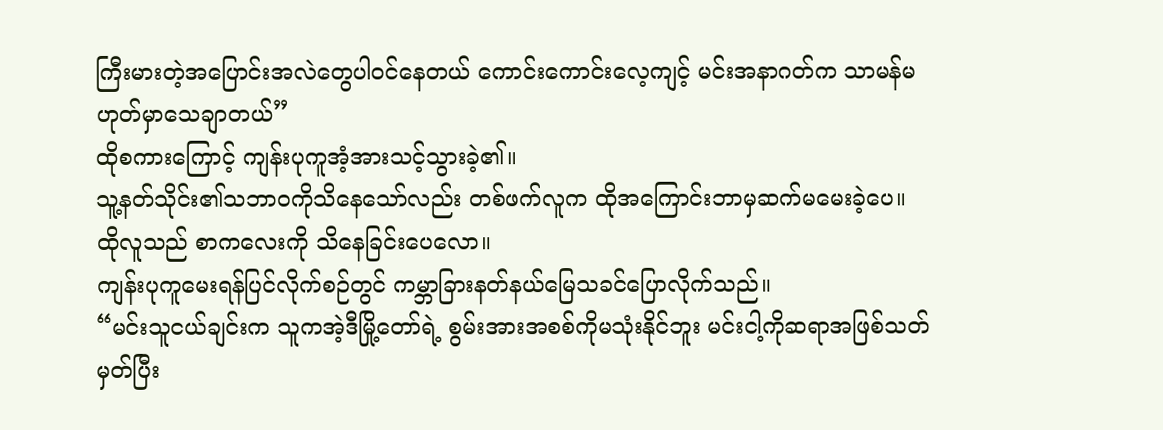ကြီးမားတဲ့အပြောင်းအလဲတွေပါ၀င်နေတယ် ကောင်းကောင်းလေ့ကျင့် မင်းအနာဂတ်က သာမန်မဟုတ်မှာသေချာတယ်”
ထိုစကားကြောင့် ကျန်းပုကူအံ့အားသင့်သွားခဲ့၏။
သူ့နတ်သိုင်း၏သဘာ၀ကိုသိနေသော်လည်း တစ်ဖက်လူက ထိုအကြောင်းဘာမှဆက်မမေးခဲ့ပေ။
ထိုလူသည် စာကလေးကို သိနေခြင်းပေလော။
ကျန်းပုကူမေးရန်ပြင်လိုက်စဉ်တွင် ကမ္ဘာခြားနတ်နယ်မြေသခင်ပြောလိုက်သည်။
“မင်းသူငယ်ချင်းက သူကအဲ့ဒီမြို့တော်ရဲ့ စွမ်းအားအစစ်ကိုမသုံးနိုင်ဘူး မင်းငါ့ကိုဆရာအဖြစ်သတ်မှတ်ပြီး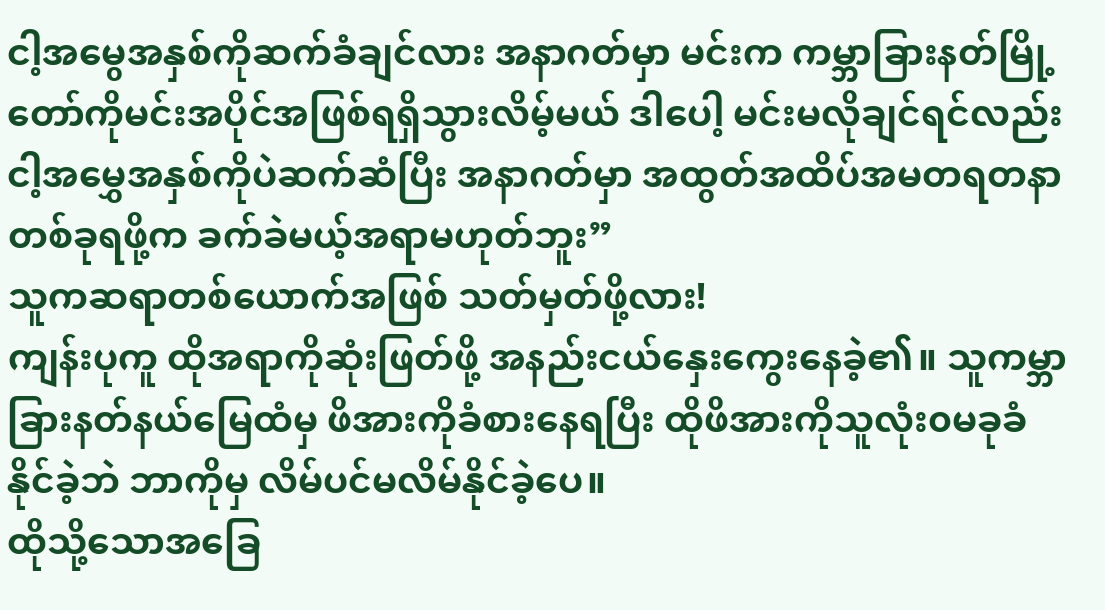ငါ့အမွေအနှစ်ကိုဆက်ခံချင်လား အနာဂတ်မှာ မင်းက ကမ္ဘာခြားနတ်မြို့တော်ကိုမင်းအပိုင်အဖြစ်ရရှိသွားလိမ့်မယ် ဒါပေါ့ မင်းမလိုချင်ရင်လည်း ငါ့အမွှေအနှစ်ကိုပဲဆက်ဆံပြီး အနာဂတ်မှာ အထွတ်အထိပ်အမတရတနာတစ်ခုရဖို့က ခက်ခဲမယ့်အရာမဟုတ်ဘူး”
သူကဆရာတစ်ယောက်အဖြစ် သတ်မှတ်ဖို့လား!
ကျန်းပုကူ ထိုအရာကိုဆုံးဖြတ်ဖို့ အနည်းငယ်နှေးကွေးနေခဲ့၏။ သူကမ္ဘာခြားနတ်နယ်မြေထံမှ ဖိအားကိုခံစားနေရပြီး ထိုဖိအားကိုသူလုံး၀မခုခံနိုင်ခဲ့ဘဲ ဘာကိုမှ လိမ်ပင်မလိမ်နိုင်ခဲ့ပေ။
ထိုသို့သောအခြေ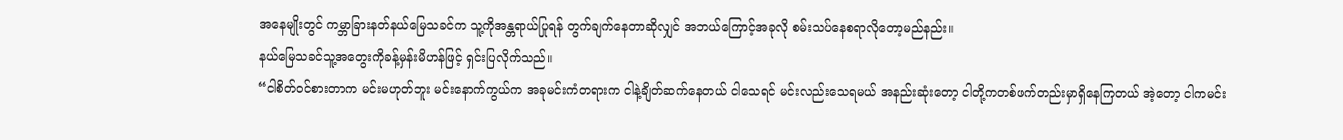အနေမျိုးတွင် ကမ္ဘာခြားနတ်နယ်မြေသခင်က သူ့ကိုအန္တရာယ်ပြုရန် တွက်ချက်နေတာဆိုလျှင် အဘယ်ကြောင့်အခုလို စမ်းသပ်နေစရာလိုတော့မည်နည်း။
နယ်မြေသခင်သူ့အတွေးကိုခန့်မှန်းမိဟန်ဖြင့် ရှင်းပြလိုက်သည်။
“ငါစိတ်၀င်စားတာက မင်းမဟုတ်ဘူး မင်းနောက်ကွယ်က အခုမင်းကံတရားက ငါနဲ့ချိတ်ဆက်နေတယ် ငါသေရင် မင်းလည်းသေရမယ် အနည်းဆုံးတော့ ငါတို့ကတစ်ဖက်တည်းမှာရှိနေကြတယ် အဲ့တော့ ငါကမင်း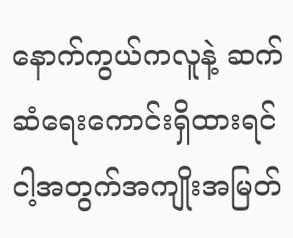နောက်ကွယ်ကလူနဲ့ ဆက်ဆံရေးကောင်းရှိထားရင် ငါ့အတွက်အကျိုးအမြတ်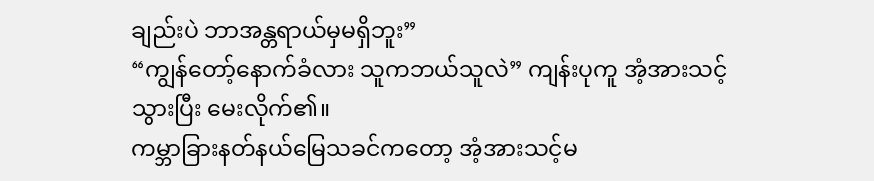ချည်းပဲ ဘာအန္တရာယ်မှမရှိဘူး”
“ကျွန်တော့်နောက်ခံလား သူကဘယ်သူလဲ” ကျန်းပုကူ အံ့အားသင့်သွားပြီး မေးလိုက်၏။
ကမ္ဘာခြားနတ်နယ်မြေသခင်ကတော့ အံ့အားသင့်မ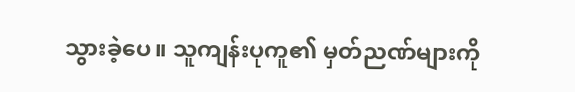သွားခဲ့ပေ။ သူကျန်းပုကူ၏ မှတ်ညဏ်များကို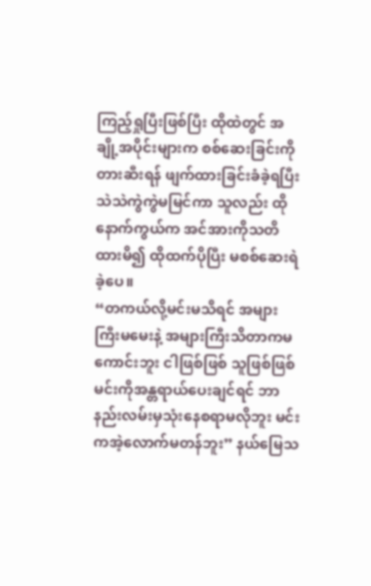ကြည့်ရှုပြီးဖြစ်ပြီး ထိုထဲတွင် အချို့အပိုင်းများက စစ်ဆေးခြင်းကိုတားဆီးရန် ဖျက်ထားခြင်းခံခဲ့ရပြီး သဲသဲကွဲကွဲမမြင်ကာ သူလည်း ထိုနောက်ကွယ်က အင်အားကိုသတိထားမိ၍ ထိုထက်ပိုပြီး မစစ်ဆေးရဲခဲ့ပေ။
“တကယ်လို့မင်းမသိရင် အများကြီးမမေးနဲ့ အများကြီးသိတာကမကောင်းဘူး ငါဖြစ်ဖြစ် သူဖြစ်ဖြစ် မင်းကိုအန္တရာယ်ပေးချင်ရင် ဘာနည်းလမ်းမှသုံးနေစရာမလိုဘူး မင်းကအဲ့လောက်မတန်ဘူး” နယ်မြေသ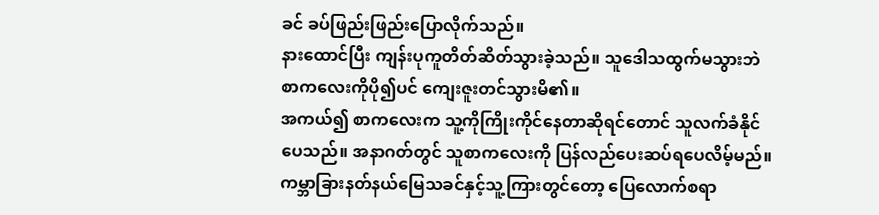ခင် ခပ်ဖြည်းဖြည်းပြောလိုက်သည်။
နားထောင်ပြီး ကျန်းပုကူတိတ်ဆိတ်သွားခဲ့သည်။ သူဒေါသထွက်မသွားဘဲ စာကလေးကိုပို၍ပင် ကျေးဇူးတင်သွားမိ၏။
အကယ်၍ စာကလေးက သူ့ကိုကြိုးကိုင်နေတာဆိုရင်တောင် သူလက်ခံနိုင်ပေသည်။ အနာဂတ်တွင် သူစာကလေးကို ပြန်လည်ပေးဆပ်ရပေလိမ့်မည်။
ကမ္ဘာခြားနတ်နယ်မြေသခင်နှင့်သူ့ကြားတွင်တော့ ပြေလောက်စရာ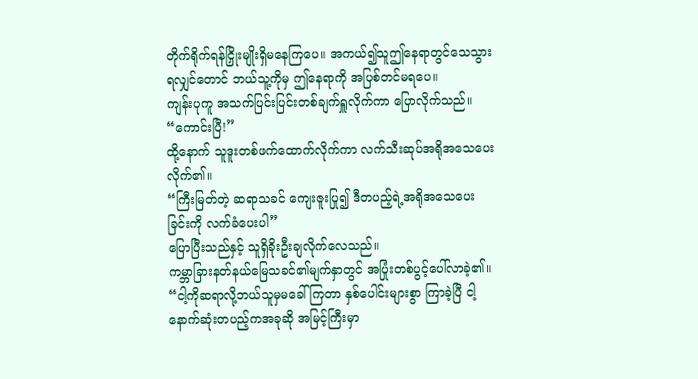တိုက်ရိုက်ရန်ငြှိုးမျိုးရှိမနေကြပေ။ အကယ်၍သူဤနေရာတွင်သေသွားရလျှင်တောင် ဘယ်သူ့ကိုမှ ဤနေရာကို အပြစ်တင်မရပေ။
ကျန်းပုကူ အသက်ပြင်းပြင်းတစ်ချက်ရှူလိုက်ကာ ပြောလိုက်သည်။
“ကောင်းပြီ!”
ထို့နောက် သူဒူးတစ်ဖက်ထောက်လိုက်ကာ လက်သီးဆုပ်အရိုအသေပေးလိုက်၏။
“ကြီးမြတ်တဲ့ ဆရာသခင် ကျေးဇူးပြု၍ ဒီတပည့်ရဲ့အရိုအသေပေးခြင်းကို လက်ခံပေးပါ”
ပြောပြီးသည်နှင့် သူရှိခိုးဦးချလိုက်လေသည်။
ကမ္ဘာခြားနတ်နယ်မြေသခင်၏မျက်နှာတွင် အပြုံးတစ်ပွင့်ပေါ်လာခဲ့၏။
“ငါ့ကိုဆရာလို့ဘယ်သူမှမခေါ်ကြတာ နှစ်ပေါင်းများစွာ ကြာခဲ့ပြီ ငါ့နောက်ဆုံးတပည့်ကအခုဆို အမြင့်ကြီးမှာ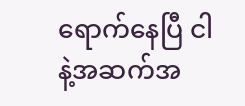ရောက်နေပြီ ငါနဲ့အဆက်အ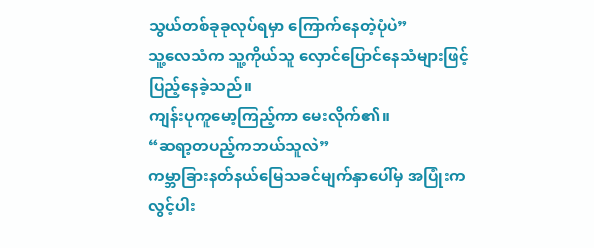သွယ်တစ်ခုခုလုပ်ရမှာ ကြောက်နေတဲ့ပုံပဲ”
သူ့လေသံက သူ့ကိုယ်သူ လှောင်ပြောင်နေသံများဖြင့် ပြည့်နေခဲ့သည်။
ကျန်းပုကူမော့ကြည့်ကာ မေးလိုက်၏။
“ဆရာ့တပည့်ကဘယ်သူလဲ”
ကမ္ဘာခြားနတ်နယ်မြေသခင်မျက်နှာပေါ်မှ အပြုံးက လွင့်ပါး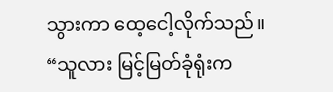သွားကာ ထေ့ငေါ့လိုက်သည်။
“သူလား မြင့်မြတ်ခုံရုံးက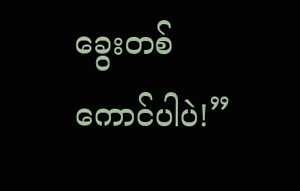ခွေးတစ်ကောင်ပါပဲ!”